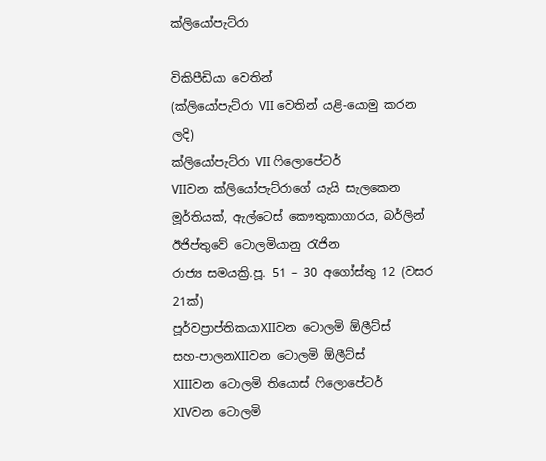ක්ලියෝපැට්රා

විකිපීඩියා වෙතින්
(ක්ලියෝපැට්රා VII වෙතින් යළි-යොමු කරන ලදි)
ක්ලියෝපැට්රා VII ෆිලොපේටර්
VIIවන ක්ලියෝපැට්රාගේ යැයි සැලකෙන මූර්තියක්, ඇල්ටෙස් කෞතුකාගාරය, බර්ලින්
ඊජිප්තුවේ ටොලමියානු රැජින
රාජ්‍ය සමයක්‍රි.පූ. 51 – 30 අගෝස්තු 12 (වසර 21ක්)
පූර්වප්‍රාප්තිකයාXIIවන ටොලමි ඕලීට්ස්
සහ-පාලනXIIවන ටොලමි ඕලීට්ස්
XIIIවන ටොලමි තියොස් ෆිලොපේටර්
XIVවන ටොලමි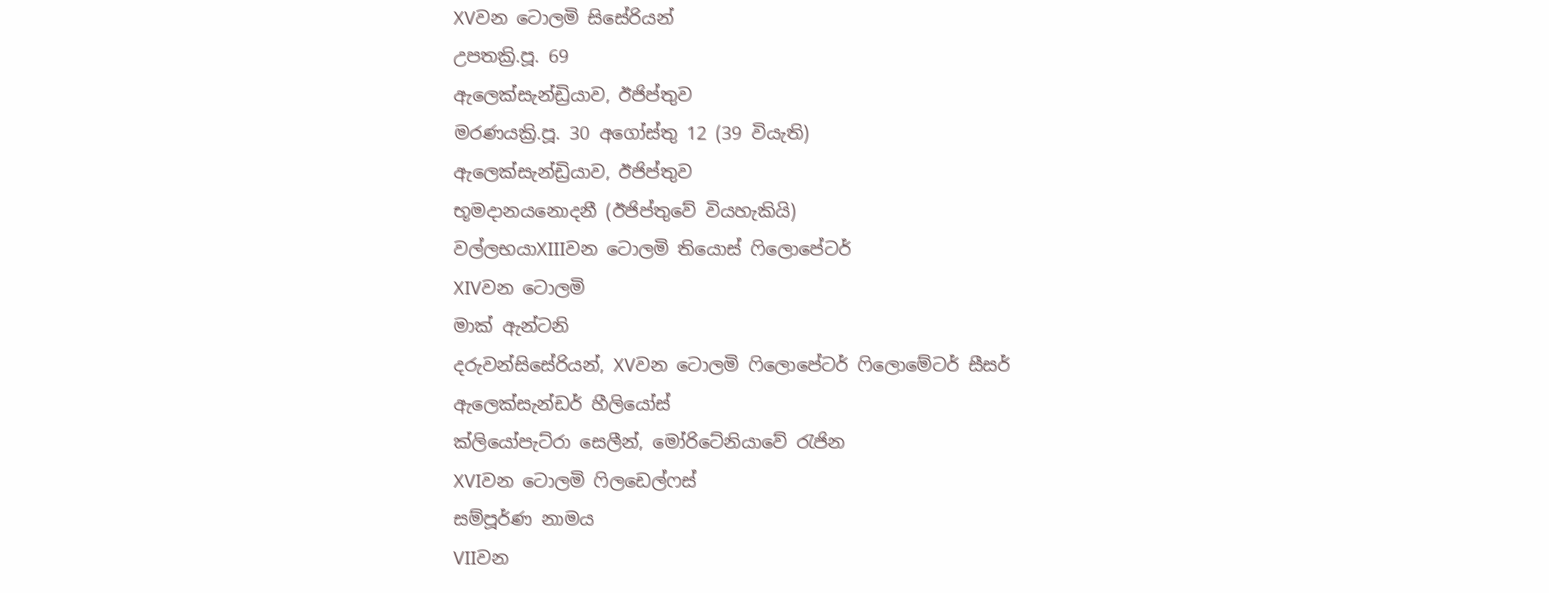XVවන ටොලමි සිසේරියන්
උපතක්‍රි.පූ. 69
ඇලෙක්සැන්ඩ්‍රියාව, ඊජිප්තුව
මරණයක්‍රි.පූ. 30 අගෝස්තු 12 (39 වියැති)
ඇලෙක්සැන්ඩ්‍රියාව, ඊජිප්තුව
භූමදානයනොදනී (ඊජිප්තුවේ වියහැකියි)
වල්ලභයාXIIIවන ටොලමි තියොස් ෆිලොපේටර්
XIVවන ටොලමි
මාක් ඇන්ටනි
දරුවන්සිසේරියන්, XVවන ටොලමි ෆිලොපේටර් ෆිලොමේටර් සීසර්
ඇලෙක්සැන්ඩර් හීලියෝස්
ක්ලියෝපැට්රා සෙලීන්, මෝරිටේනියාවේ රැජින
XVIවන ටොලමි ෆිලඩෙල්ෆස්
සම්පූර්ණ නාමය
VIIවන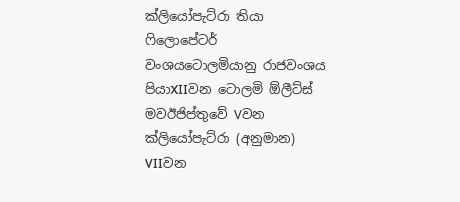ක්ලියෝපැට්රා තියා ෆිලොපේටර්
වංශයටොලමියානු රාජවංශය
පියාXIIවන ටොලමි ඕලීට්ස්
මවඊජිප්තුවේ Vවන ක්ලියෝපැට්රා (අනුමාන)
VIIවන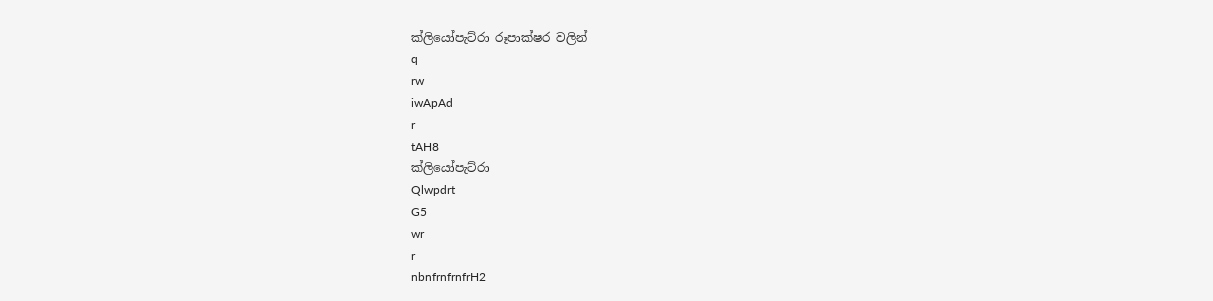ක්ලියෝපැට්රා රූපාක්ෂර වලින්
q
rw
iwApAd
r
tAH8
ක්ලියෝපැට්රා
Qlwpdrt
G5
wr
r
nbnfrnfrnfrH2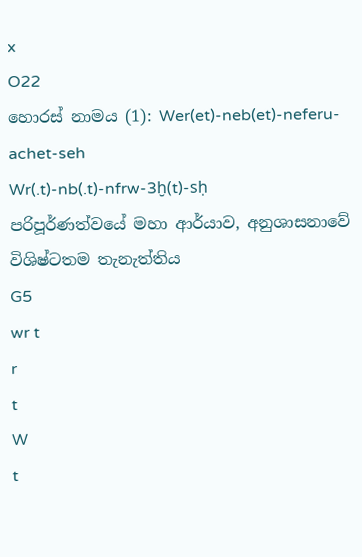x
O22
හොරස් නාමය (1): Wer(et)-neb(et)-neferu-achet-seh
Wr(.t)-nb(.t)-nfrw-3ḫ(t)-sḥ
පරිපූර්ණත්වයේ මහා ආර්යාව, අනුශාසනාවේ විශිෂ්ටතම තැනැත්තිය
G5
wr t
r
t
W
t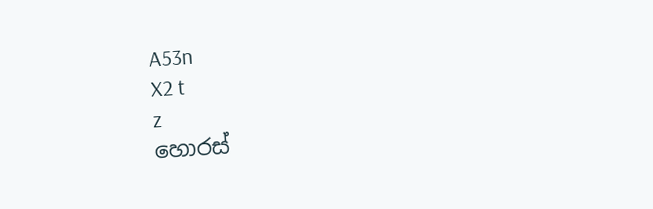A53n
X2 t
z
හොරස්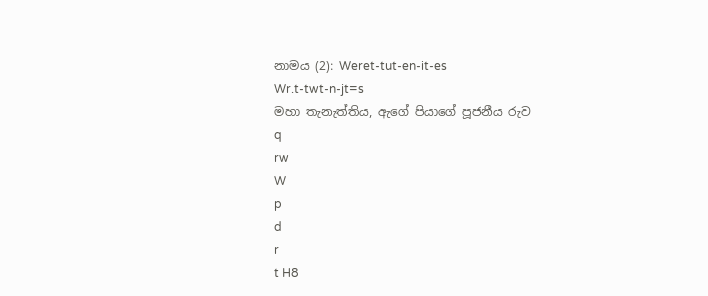නාමය (2): Weret-tut-en-it-es
Wr.t-twt-n-jt=s
මහා තැනැත්තිය, ඇගේ පියාගේ පූජනීය රුව
q
rw
W
p
d
r
t H8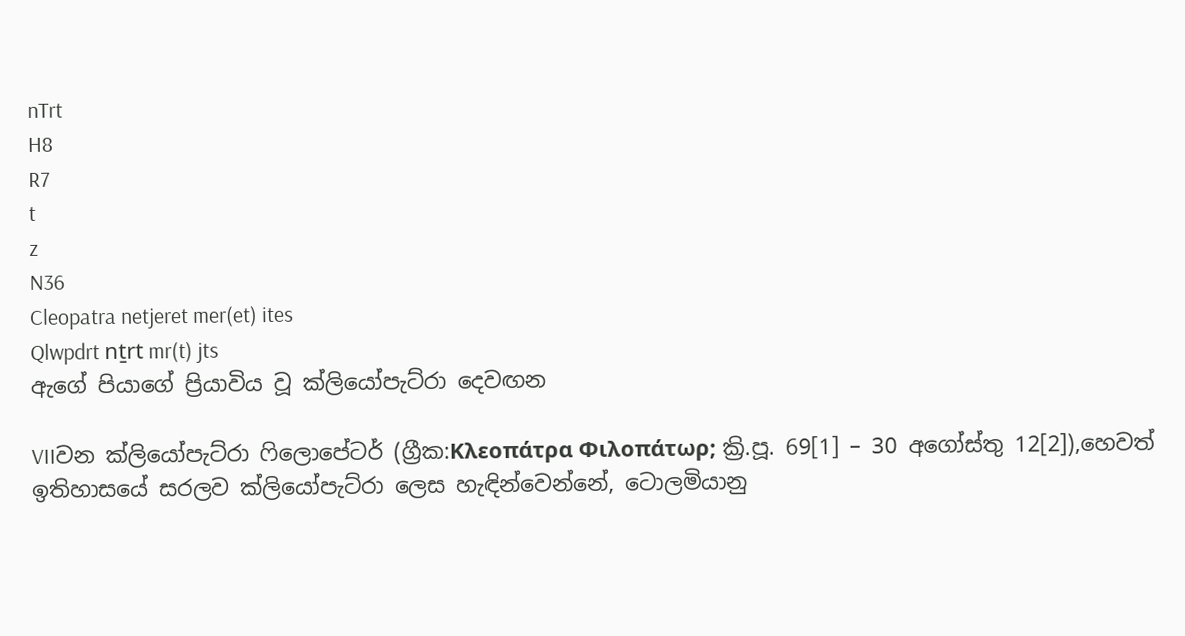nTrt
H8
R7
t
z
N36
Cleopatra netjeret mer(et) ites
Qlwpdrt nṯrt mr(t) jts
ඇගේ පියාගේ ප්‍රියාවිය වූ ක්ලියෝපැට්රා දෙවඟන

VIIවන ක්ලියෝපැට්රා ෆිලොපේටර් (ග්‍රීක:Κλεοπάτρα Φιλοπάτωρ; ක්‍රි.පූ. 69[1] – 30 අගෝස්තු 12[2]),හෙවත් ඉතිහාසයේ සරලව ක්ලියෝපැට්රා‍ ලෙස හැඳින්වෙන්නේ, ටොලමියානු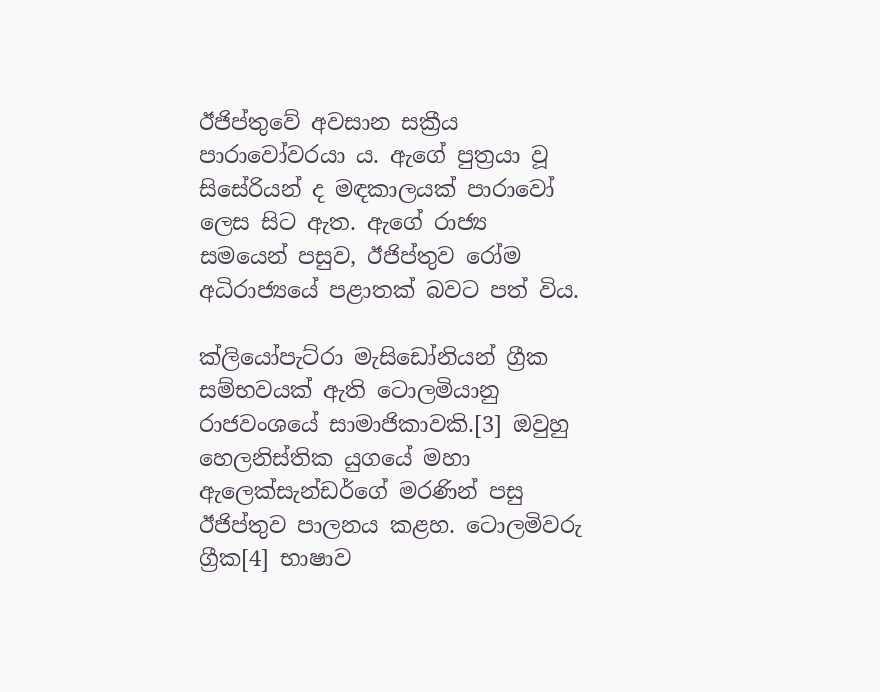ඊජිප්තුවේ අවසාන සක්‍රීය පාරාවෝවරයා ය. ඇගේ පුත්‍රයා වූ සිසේරියන් ද මඳකාලයක් පාරාවෝ ලෙස සිට ඇත. ඇගේ රාජ්‍ය සමයෙන් පසුව, ඊජිප්තුව රෝම අධිරාජ්‍යයේ පළාතක් බවට පත් විය.

ක්ලියෝපැට්රා මැසිඩෝනියන් ග්‍රීක සම්භවයක් ඇති ටොලමියානු රාජවංශයේ සාමාජිකාවකි.[3] ඔවුහු හෙලනිස්තික යුගයේ මහා ඇලෙක්සැන්ඩර්ගේ මරණින් පසු ඊජිප්තුව පාලනය කළහ. ටොලමිවරු ග්‍රීක[4] භාෂාව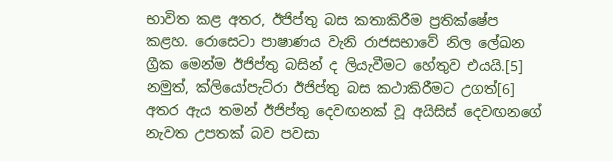භාවිත කළ අතර, ඊජිප්තු බස කතාකිරීම ප්‍රතික්ෂේප කළහ. රොසෙටා පාෂාණය වැනි රාජසභාවේ නිල ලේඛන ග්‍රීක මෙන්ම ඊජිප්තු බසින් ද ලියැවීමට හේතුව එයයි.[5] නමුත්, ක්ලියෝපැට්රා ඊජිප්තු බස කථාකිරීමට උගත්[6] අතර ඇය තමන් ඊජිප්තු දෙවඟනක් වූ අයිසිස් දෙවඟනගේ නැවත උපතක් බව පවසා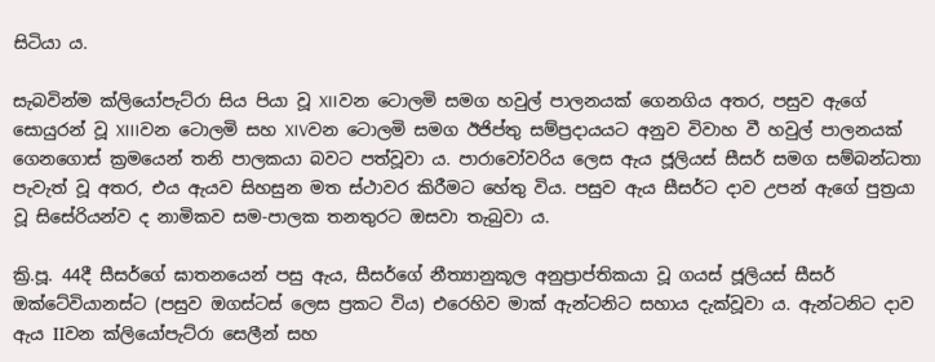සිටියා ය.

සැබවින්ම ක්ලියෝපැට්රා සිය පියා වූ XIIවන ටොලමි සමග හවුල් පාලනයක් ගෙනගිය අතර, පසුව ඇගේ සොයුරන් වූ XIIIවන ටොලමි සහ XIVවන ටොලමි සමග ඊජිප්තු සම්ප්‍රදායයට අනුව විවාහ වී හවුල් පාලනයක් ගෙනගොස් ක්‍රමයෙන් තනි පාලකයා බවට පත්වූවා ය. පාරාවෝවරිය ලෙස ඇය ජූලියස් සීසර් සමග සම්බන්ධතා පැවැත් වූ අතර, එය ඇයව සිහසුන මත ස්ථාවර කිරීමට හේතු විය. පසුව ඇය සීසර්ට දාව උපන් ඇගේ පුත්‍රයා වූ සිසේරියන්ව ද නාමිකව සම-පාලක තනතුරට ඔසවා තැබුවා ය.

ක්‍රි.පූ. 44දී සීසර්ගේ ඝාතන‍යෙන් පසු ඇය, සීසර්ගේ නීත්‍යානුකූල අනුප්‍රාප්තිකයා වූ ගයස් ජූලියස් සීසර් ඔක්ටේවියානස්ට (පසුව ඔගස්ටස් ලෙස ප්‍රකට විය) එරෙහිව මාක් ඇන්ටනිට සහාය දැක්වූවා ය. ඇන්ටනිට දාව ඇය IIවන ක්ලියෝපැට්රා සෙලීන් සහ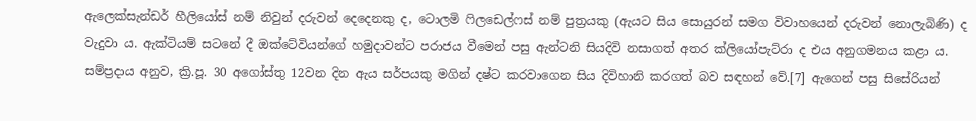ඇලෙක්සැන්ඩර් හීලියෝස් නම් නිවුන් දරුවන් දෙදෙනකු ද, ටොලමි ෆිලඩෙල්ෆස් නම් පුත්‍රයකු (ඇයට සිය සොයුරන් සමග විවාහයෙන් දරුවන් නොලැබිණි) ද වැදුවා ය. ඇක්ටියම් සටනේ දී ඔක්ටේවියන්ගේ හමුදාවන්ට පරාජය වීමෙන් පසු ඇන්ටනි සියදිවි නසාගත් අතර ක්ලියෝපැට්රා ද එය අනුගමනය කළා ය. සම්ප්‍රදාය අනුව, ක්‍රි.පූ. 30 අගෝස්තු 12වන දින ඇය සර්පයකු මගින් දෂ්ට කරවාගෙන සිය දිවිහානි කරගත් බව සඳහන් වේ.[7] ඇගෙන් පසු සිසේරියන්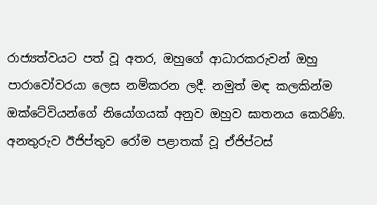රාජ්‍යත්වයට පත් වූ අතර, ඔහුගේ ආධාරකරුවන් ඔහු පාරාවෝවරයා ලෙස නම්කරන ලදී. නමුත් මඳ කලකින්ම ඔක්ටේවියන්ගේ නියෝගයක් අනුව ඔහුව ඝාතනය කෙරිණි. අනතුරුව ඊජිප්තුව රෝම පළාතක් වූ ඒජිප්ටස්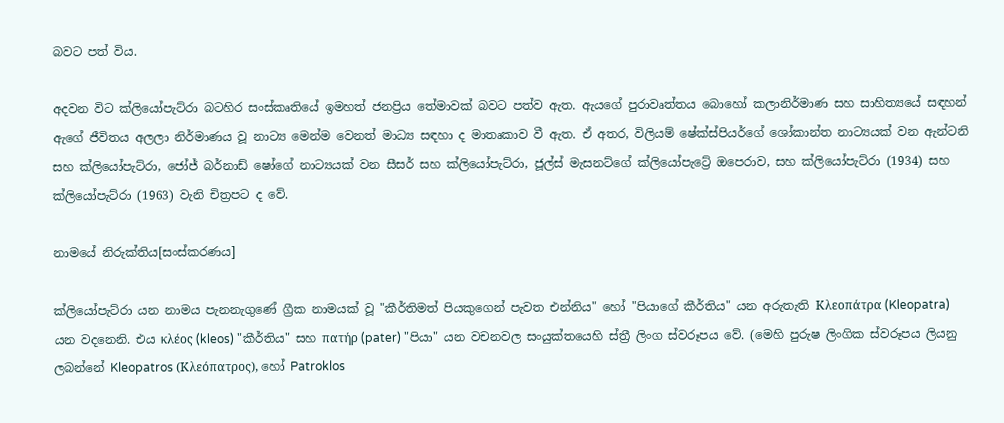බවට පත් විය.

අදවන විට ක්ලියෝපැට්රා බටහිර සංස්කෘතියේ ඉමහත් ජනප්‍රිය තේමාවක් බවට පත්ව ඇත. ඇයගේ පුරාවෘත්තය බොහෝ කලානිර්මාණ සහ සාහිත්‍යයේ සඳහන් ඇගේ ජීවිතය අලලා නිර්මාණය වූ නාට්‍ය මෙන්ම වෙනත් මාධ්‍ය සඳහා ද මාතෘකාව වී ඇත. ඒ අතර, විලියම් ෂේක්ස්පියර්ගේ ශෝකාන්ත නාට්‍යයක් වන ඇන්ටනි සහ ක්ලියෝපැට්රා, ජෝජ් බර්නාඩ් ෂෝගේ නාට්‍යයක් වන සීසර් සහ ක්ලියෝපැට්රා, ජූල්ස් මැසනට්ගේ ක්ලියෝපැට්‍රේ ඔපෙරාව, සහ ක්ලියෝපැට්රා (1934) සහ ක්ලියෝපැට්රා (1963) වැනි චිත්‍රපට ද වේ.

නාමයේ නිරුක්තිය[සංස්කරණය]

ක්ලියෝපැට්රා යන නාමය පැනනැගුණේ ග්‍රීක නාමයක් වූ "කීර්තිමත් පියකුගෙන් පැවත එන්නිය" හෝ "පියාගේ කීර්තිය" යන අරුතැති Κλεοπάτρα (Kleopatra) යන වදනෙනි. එය κλέος (kleos) "කීර්තිය" සහ πατήρ (pater) "පියා" යන වචනවල සංයුක්තයෙහි ස්ත්‍රී ලිංග ස්වරූපය වේ. (මෙහි පුරුෂ ලිංගික ස්වරූපය ලියනු ලබන්නේ Kleopatros (Κλεόπατρος), හෝ Patroklos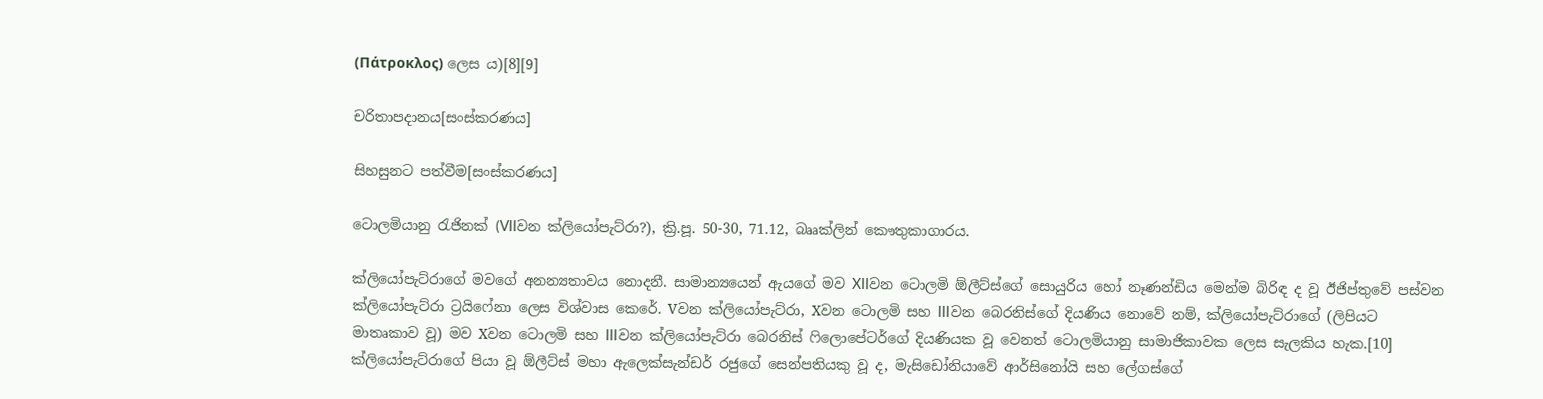(Πάτροκλος) ලෙස ය)[8][9]

චරිතාපදානය[සංස්කරණය]

සිහසුනට පත්වීම[සංස්කරණය]

ටොලමියානු රැජිනක් (VIIවන ක්ලියෝපැට්රා?), ක්‍රි.පූ. 50-30, 71.12, බෲක්ලින් කෞතුකාගාරය.

ක්ලියෝපැට්රාගේ මවගේ අනන්‍යතාවය නොදනී. සාමාන්‍යයෙන් ඇයගේ මව XIIවන ටොලමි ඕලීට්ස්ගේ සොයුරිය හෝ නෑණන්ඩිය මෙන්ම බිරිඳ ද වූ ඊජිප්තුවේ පස්වන ක්ලියෝපැට්රා ට්‍රයිෆේනා ලෙස විශ්වාස කෙරේ. Vවන ක්ලියෝපැට්රා, Xවන ටොලමි සහ IIIවන බෙරනිස්ගේ දියණිය නොවේ නම්, ක්ලියෝපැට්රාගේ (ලිපියට මාතෘකාව වූ) මව Xවන ටොලමි සහ IIIවන ‍ක්ලියෝපැට්රා බෙරනිස් ෆිලොපේටර්ගේ දියණියක වූ වෙනත් ටොලමියානු සාමාජිකාවක ලෙස සැලකිය හැක.[10] ක්ලියෝපැට්රාගේ පියා වූ ඕලීට්ස් මහා ඇලෙක්සැන්ඩර් රජුගේ සෙන්පතියකු වූ ද, මැසිඩෝනියාවේ ආර්සිනෝයි සහ ලේගස්ගේ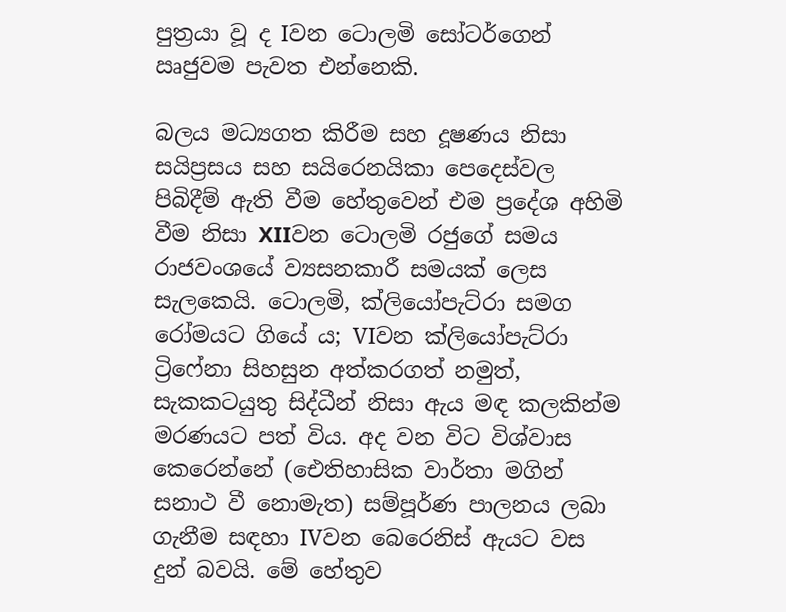පුත්‍රයා වූ ද Iවන ටොලමි සෝටර්ගෙන් ඍජුවම පැවත එන්නෙකි.

බලය මධ්‍යගත කිරීම සහ දූෂණය නිසා සයිප්‍රසය සහ සයිරෙනයිකා පෙදෙස්වල පිබිදීම් ඇති වීම හේතුවෙන් එම ප්‍රදේශ අහිමි වීම නිසා XIIවන ටොලමි රජුගේ සමය රාජවංශයේ ව්‍යසනකාරී සමයක් ලෙස සැලකෙයි. ටොලමි, ක්ලියෝපැට්රා සමග රෝමයට ගියේ ය; VIවන ක්ලියෝපැට්රා ට්‍රිෆේනා සිහසුන අත්කරගත් නමුත්, සැකකටයුතු සිද්ධීන් නිසා ඇය මඳ කලකින්ම මරණයට පත් විය. අද වන විට විශ්වාස කෙරෙන්නේ (ඓතිහාසික වාර්තා මගින් සනාථ වී නොමැත) සම්පූර්ණ පාලනය ලබා ගැනීම සඳහා IVවන බෙරෙනිස් ඇයට වස දුන් බවයි. මේ හේතුව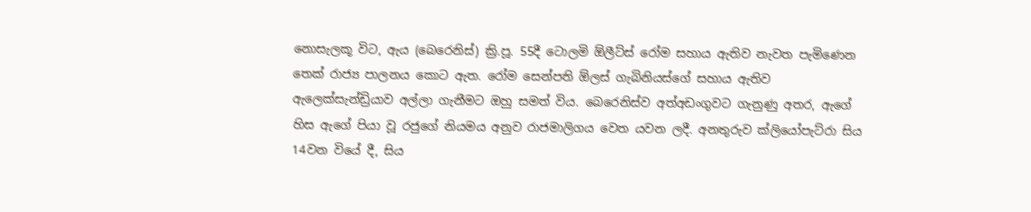නොසැලකූ විට, ඇය (බෙරෙනිස්) ක්‍රි.පූ. 55දී ටොලමි ඕලීට්ස් රෝම සහාය ඇතිව නැවත පැමිණෙන තෙක් රාජ්‍ය පාලනය කොට ඇත. රෝම සෙන්පති ඕලස් ගැබිනියස්ගේ සහාය ඇතිව ඇලෙක්සැන්ඩ්‍රියාව අල්ලා ගැනීමට ඔහු සමත් විය. බෙරෙනිස්ව අත්අඩංගුවට ගැනුණු අතර, ඇගේ හිස ඇගේ පියා වූ රජුගේ නියමය අනුව රාජමාලිගය වෙත යවන ලදී. අනතුරුව ක්ලියෝපැට්රා සිය 14වන වියේ දී, සිය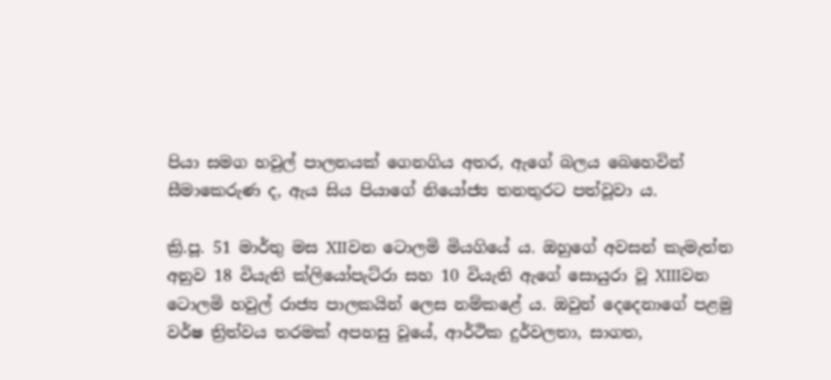පියා සමග හවුල් පාලනයක් ගෙනගිය අතර, ඇගේ බලය බෙහෙවින් සීමාකෙරුණ ද, ඇය සිය පියාගේ නියෝජ්‍ය තනතුරට පත්වූවා ය.

ක්‍රි.පූ. 51 මාර්තු මස XIIවන ටොලමි මියගියේ ය. ඔහුගේ අවසන් කැමැත්ත අනුව 18 වියැති ක්ලියෝපැට්රා සහ 10 වියැති ඇගේ සොයුරා වූ XIIIවන ටොලමි හවුල් රාජ්‍ය පාලකයින් ලෙස නම්කළේ ය. ඔවුන් දෙදෙනාගේ පළමු වර්ෂ ත්‍රිත්වය තරමක් අපහසු වූයේ, ආර්ථික දුර්වලතා, සාගත,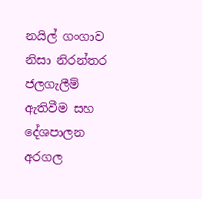නයිල් ගංගාව නිසා නිරන්තර ජලගැලීම් ඇතිවීම සහ දේශපාලන අරගල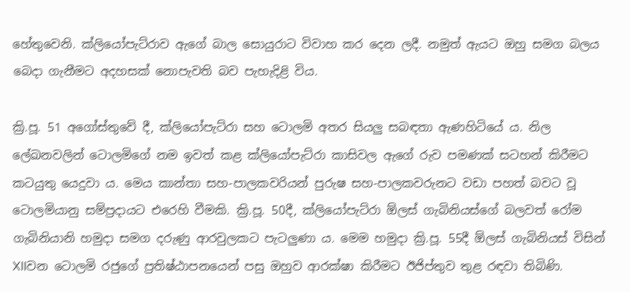හේතුවෙනි. ක්ලියෝපැට්රාව ඇගේ බාල සොයුරාට විවාහ කර දෙන ලදී. නමුත් ඇයට ඔහු සමග බලය බෙදා ගැනීමට අදහසක් නොපැවති බව පැහැදිළි විය.

ක්‍රි.පූ. 51 අගෝස්තුවේ දී, ක්ලියෝපැට්රා සහ ටොලමි අතර සියලු සබඳතා ඇණහිටියේ ය. නිල ලේඛනවලින් ටොලමිගේ නම ඉවත් කළ ක්ලියෝපැට්රා කාසිවල ඇගේ රුව පමණක් සටහන් කිරීමට කටයුතු යෙදුවා ය. මෙය කාන්තා සහ-පාලකවරියන් පුරුෂ සහ-පාලකවරුනට වඩා පහත් බවට වූ ටොලමියානු සම්ප්‍රදායට එරෙහි වීමකි. ක්‍රි.පූ. 50දී, ක්ලියෝපැට්රා ඕලස් ගැබිනියස්ගේ බලවත් රෝම ගැබිනියානි හමුදා සමග දරුණු ආරවුලකට පැටලුණා ය. මෙම හමුදා ක්‍රි.පූ. 55දී ඕලස් ගැබිනියස් විසින් XIIවන ටොලමි රජුගේ ප්‍රතිෂ්ඨාපනයෙන් පසු ඔහුව ආරක්ෂා කිරීමට ඊජිප්තුව තුළ රඳවා තිබිණි.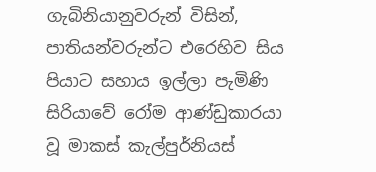ගැබිනියානුවරුන් විසින්, පාතියන්වරුන්ට එරෙහිව සිය පියාට සහාය ඉල්ලා පැමිණි සිරියාවේ රෝම ආණ්ඩුකාරයා වූ මාකස් කැල්පුර්නියස්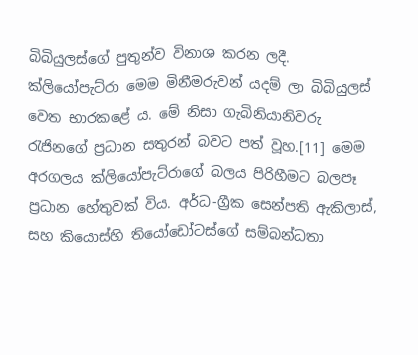බිබියුලස්ගේ පුතුන්ව විනාශ කරන ලදී. ක්ලියෝපැට්රා මෙම මිනීමරුවන් යදම් ලා බිබියුලස් වෙත භාරකළේ ය. මේ නිසා ගැබිනියානිවරු රැජිනගේ ප්‍රධාන සතුරන් බවට පත් වූහ.[11] මෙම අරගලය ක්ලියෝපැට්රාගේ බලය පිරිහීමට බලපෑ ප්‍රධාන හේතුවක් විය. අර්ධ-ග්‍රීක සෙන්පති ඇකිලාස්, සහ කියොස්හි තියෝඩෝටස්ගේ සම්බන්ධතා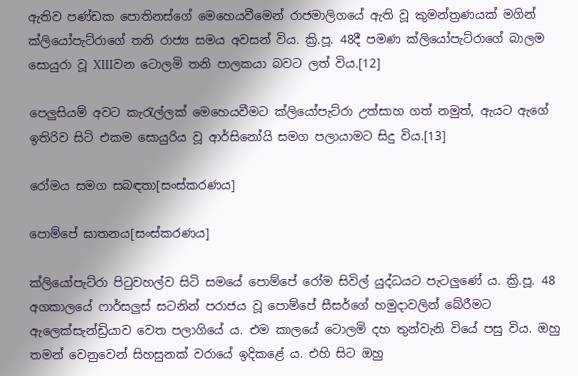ඇතිව පණ්ඩක පොතිනස්ගේ මෙහෙයවීමෙන් රාජමාලිගයේ ඇති වූ කුමන්ත්‍රණයක් මගින් ක්ලියෝපැට්රාගේ තනි රාජ්‍ය සමය අවසන් විය. ක්‍රි.පූ. 48දී පමණ ක්ලියෝපැට්රාගේ බාලම සොයුරා වූ XIIIවන ටොලමි තනි පාලකයා බවට ලත් විය.[12]

පෙලුසියම් අවට කැරැල්ලක් මෙහෙයවීමට ක්ලියෝපැට්රා උත්සාහ ගත් නමුත්, ඇයට ඇගේ ඉතිරිව සිටි එකම සොයුරිය වූ ආර්සිනෝයි සමග පලායාමට සිදු විය.[13]

රෝමය සමග සබඳතා[සංස්කරණය]

පොම්පේ ඝාතනය[සංස්කරණය]

ක්ලියෝපැට්රා පිටුවහල්ව සිටි සමයේ පොම්පේ රෝම සිවිල් යුද්ධයට පැටලුණේ ය. ක්‍රි.පූ. 48 අගකාලයේ ෆාර්සලුස් සටනින් පරාජය වූ පොම්පේ සීසර්ගේ හමුදාවලින් බේරීමට ඇලෙක්සැන්ඩ්‍රියාව වෙත පලාගියේ ය. එම කාලයේ ටොලමි දහ තුන්වැනි වියේ පසු විය. ඔහු තමන් වෙනුවෙන් සිහසුනක් වරායේ ඉදිකළේ ය. එහි සිට ඔහු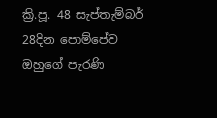ක්‍රි.පූ. 48 සැප්තැම්බර් 28දින පොම්පේව ඔහුගේ පැරණි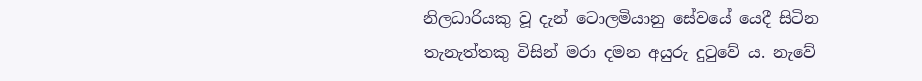නිලධාරියකු වූ දැන් ටොලමියානු සේවයේ යෙදී සිටින තැනැත්තකු විසින් මරා දමන අයුරු දුටුවේ ය. නැවේ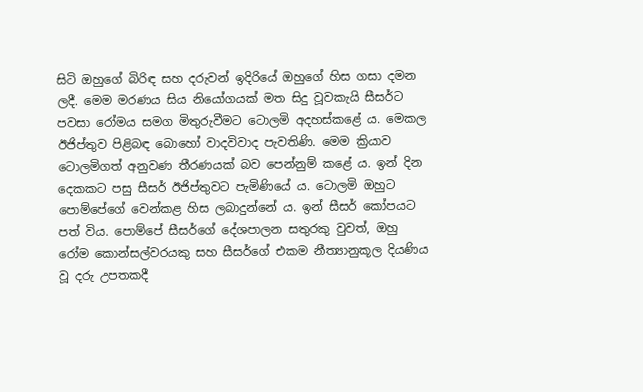සිටි ඔහුගේ බිරිඳ සහ දරුවන් ඉදිරියේ ඔහුගේ හිස ගසා දමන ලදී. මෙම මරණය සිය නියෝගයක් මත සිදු වූවකැයි සීසර්ට පවසා රෝමය සමග මිතුරුවීමට ටොලමි අදහස්කළේ ය. මෙකල ඊජිප්තුව පිළිබඳ බොහෝ වාදවිවාද පැවතිණි. මෙම ක්‍රියාව ටොලමිගත් අනුවණ තීරණයක් බව පෙන්නුම් කළේ ය. ඉන් දින දෙකකට පසු සීසර් ඊජිප්තුවට පැමිණියේ ය. ටොලමි ඔහුට පොම්පේගේ වෙන්කළ හිස ලබාදුන්නේ ය. ඉන් සීසර් කෝපයට පත් විය. පොම්පේ සීසර්ගේ දේශපාලන සතුරකු වුවත්, ඔහු රෝම කොන්සල්වරයකු සහ සීසර්ගේ එකම නීත්‍යානුකූල දියණිය වූ දරු උපතකදී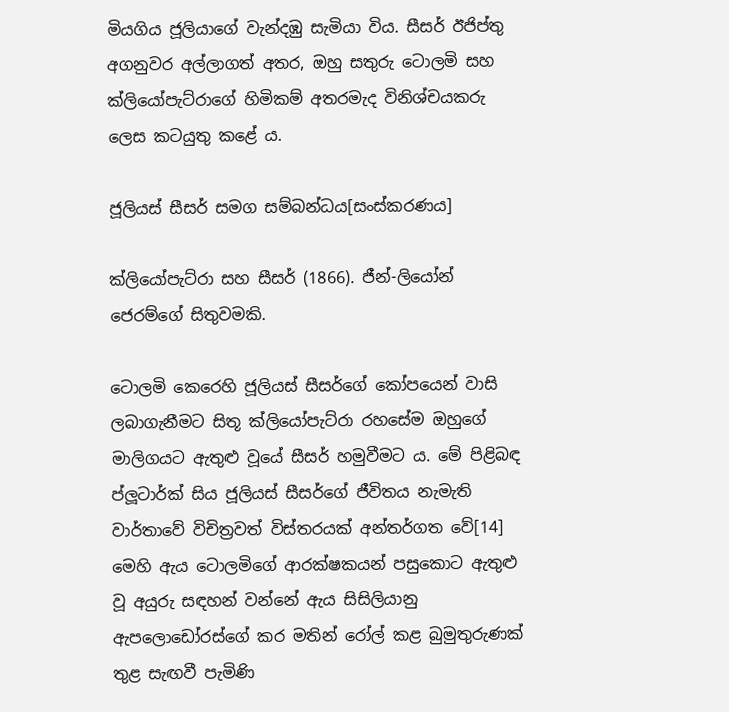මියගිය ජූලියාගේ වැන්දඹු සැමියා විය. සීසර් ඊජිප්තු අගනුවර අල්ලාගත් අතර, ඔහු සතුරු ටොලමි සහ ක්ලියෝපැට්රාගේ හිමිකම් අතරමැද විනිශ්චයකරු ලෙස කටයුතු කළේ ය.

ජූලියස් සීසර් සමග සම්බන්ධය[සංස්කරණය]

ක්ලියෝපැට්රා සහ සීසර් (1866). ජීන්-ලියෝන් ජෙරම්ගේ සිතුවමකි.

ටොලමි කෙරෙහි ජූලියස් සීසර්ගේ කෝපයෙන් වාසි ලබාගැනීමට සිතූ ක්ලියෝපැට්රා රහසේම ඔහුගේ මාලිගයට ඇතුළු වූයේ සීසර් හමුවීමට ය. මේ පිළිබඳ ප්ලූටාර්ක් සිය ජූලියස් සීසර්ගේ ජීවිතය නැමැති වාර්තාවේ විචිත්‍රවත් විස්තරයක් අන්තර්ගත වේ[14] මෙහි ඇය ටොලමිගේ ආරක්ෂකයන් පසුකොට ඇතුළු වූ අයුරු සඳහන් වන්නේ ඇය සිසිලියානු ඇපලොඩෝරස්ගේ කර මතින් රෝල් කළ බුමුතුරුණක් තුළ සැඟවී පැමිණි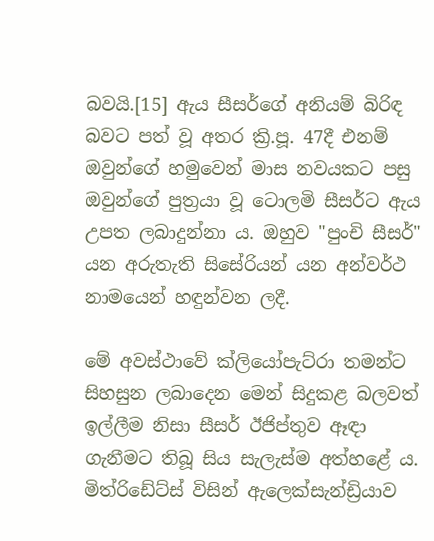බවයි.[15] ඇය සීසර්ගේ අනියම් බිරිඳ බවට පත් වූ අතර ක්‍රි.පූ. 47දී එනම් ඔවුන්ගේ හමුවෙන් මාස නවයකට පසු ඔවුන්ගේ පුත්‍රයා වූ ටොලමි සීසර්ට ඇය උපත ලබාදුන්නා ය. ඔහුව "පුංචි සීසර්" යන අරුතැති සිසේරියන් යන අන්වර්ථ නාමයෙන් හඳුන්වන ලදී.

මේ අවස්ථාවේ ක්ලියෝපැට්රා තමන්ට සිහසුන ලබාදෙන මෙන් සිදුකළ බලවත් ඉල්ලීම නිසා සීසර් ඊජිප්තුව ඈඳා ගැනීමට තිබූ සිය සැලැස්ම අත්හළේ ය. මිත්රිඩේට්ස් විසින් ඇලෙක්සැන්ඩ්‍රියාව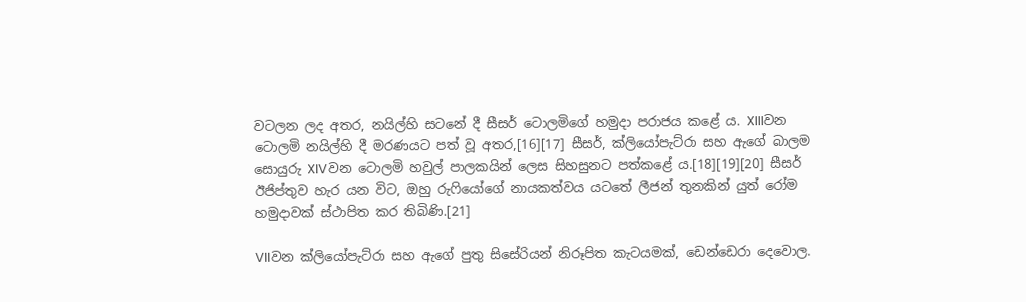වටලන ලද අතර, නයිල්හි සටනේ දී සීසර් ටොලමිගේ හමුදා පරාජය කළේ ය. XIIIවන ටොලමි නයිල්හි දී මරණයට පත් වූ අතර,[16][17] සීසර්, ක්ලියෝපැට්රා සහ ඇගේ බාලම සොයුරු XIVවන ටොලමි හවුල් පාලකයින් ලෙස සිහසුනට පත්කළේ ය.[18][19][20] සීසර් ඊජිප්තුව හැර යන විට, ඔහු රුෆියෝගේ නායකත්වය යටතේ ලීජන් තුනකින් යුත් රෝම හමුදාවක් ස්ථාපිත ක‍ර තිබිණි.[21]

VIIවන ක්ලියෝපැට්රා සහ ඇගේ පුතු සිසේරියන් නිරූපිත කැටයමක්, ඩෙන්ඩෙරා දෙවොල.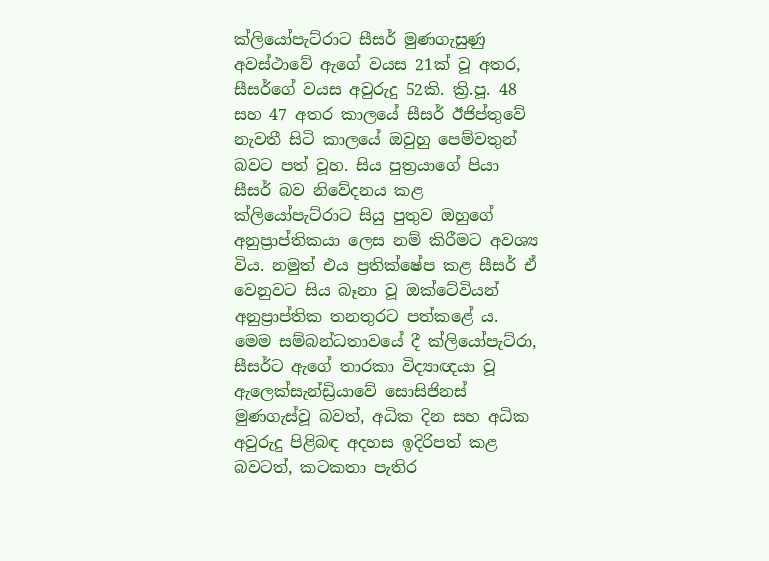ක්ලියෝපැට්රාට සීසර් මුණගැසුණු අවස්ථාවේ ඇගේ වයස 21ක් වූ අතර, සීසර්ගේ වයස අවුරුදු 52කි. ක්‍රි.පූ. 48 සහ 47 අතර කාලයේ සීසර් ඊජිප්තුවේ නැවතී සිටි කාලයේ ඔවුහු පෙම්වතුන් බවට පත් වූහ. සිය පුත්‍රයාගේ පියා සීසර් බව නිවේදනය කළ ක්ලියෝපැට්රාට සියු පුතුව ඔහුගේ අනුප්‍රාප්තිකයා ලෙස නම් කිරීමට අවශ්‍ය විය. නමුත් එය ප්‍රතික්ෂේප කළ සීසර් ඒ වෙනුවට සිය බෑනා වූ ඔක්ටේවියන් අනුප්‍රාප්තික තනතුරට පත්කළේ ය. මෙම සම්බන්ධතාවයේ දී ක්ලියෝපැට්රා, සීසර්ට ඇගේ තාරකා විද්‍යාඥයා වූ ඇලෙක්සැන්ඩ්‍රියාවේ සොසිජිනස් මුණගැස්වූ බවත්, අධික දින සහ අධික අවුරුදු පිළිබඳ අදහස ඉදිරිපත් කළ බවටත්, කටකතා පැතිර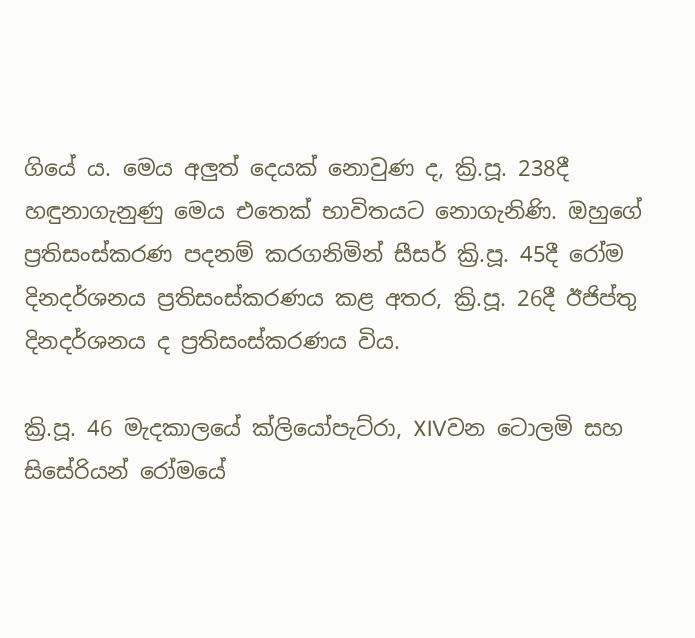ගියේ ය. මෙය අලුත් දෙයක් නොවුණ ද, ක්‍රි.පූ. 238දී හඳුනාගැනුණු මෙය එතෙක් භාවිතයට නොගැනිණි. ඔහුගේ ප්‍රතිසංස්කරණ පදනම් කරගනිමින් සීසර් ක්‍රි.පූ. 45දී රෝම දිනදර්ශනය ප්‍රතිසංස්කරණය කළ අතර, ක්‍රි.පූ. 26දී ඊජිප්තු දිනදර්ශනය ද ප්‍රතිසංස්කරණය විය.

ක්‍රි.පූ. 46 මැදකාලයේ ක්ලියෝපැට්රා, XIVවන ටොලමි සහ සිසේරියන් රෝමයේ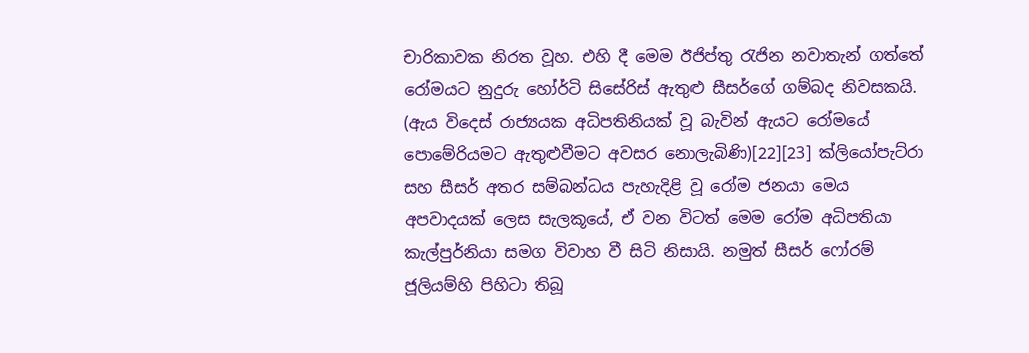චාරිකාවක නිරත වූහ. එහි දී මෙම ඊජිප්තු රැජින නවාතැන් ගත්තේ රෝමයට නුදුරු හෝර්ටි සිසේරිස් ඇතුළු සීසර්ගේ ගම්බද නිවසකයි. (ඇය විදෙස් රාජ්‍යයක අධිපතිනියක් වූ බැවින් ඇයට රෝමයේ පොමේරියමට ඇතුළුවීමට අවසර නොලැබිණි)[22][23] ක්ලියෝපැට්රා සහ සීසර් අතර සම්බන්ධය පැහැදිළි වූ රෝම ජනයා මෙය අපවාදයක් ලෙස සැලකූයේ, ඒ වන විටත් මෙම රෝම අධිපතියා කැල්පුර්නියා සමග විවාහ වී සිටි නිසායි. නමුත් සීසර් ෆෝරම් ජූලියම්හි පිහිටා තිබූ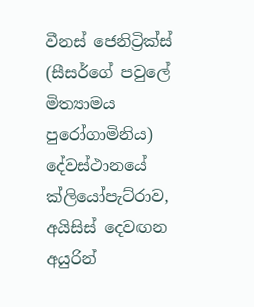වීනස් ජෙනිට්‍රික්ස් (සීසර්ගේ පවුලේ මිත්‍යාමය පුරෝගාමිනිය) දේවස්ථානයේ ක්ලියෝපැට්රාව, අයිසිස් දෙවඟන අයුරින්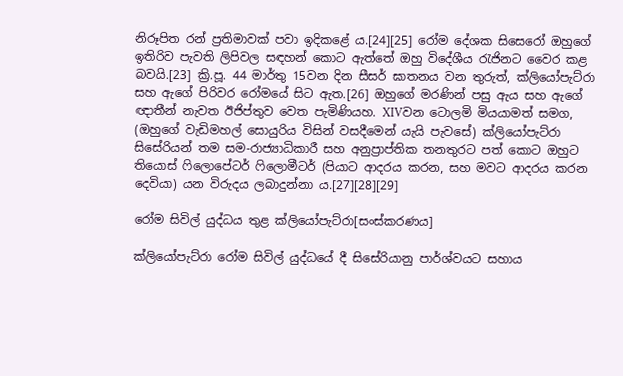නිරූපිත රන් ප්‍රතිමාවක් පවා ඉදිකළේ ය.[24][25] රෝම දේශක සිසෙරෝ ඔහුගේ ඉතිරිව පැවති ලිපිවල සඳහන් කොට ඇත්තේ ඔහු විදේශීය රැජිනට වෛර කළ බවයි.[23] ක්‍රි.පූ. 44 මාර්තු 15වන දින සීසර් ඝාතනය වන තුරුත්, ක්ලියෝපැට්රා සහ ඇගේ පිරිවර රෝමයේ සිට ඇත.[26] ඔහුගේ මරණින් පසු ඇය සහ ඇගේ ඥාතීන් නැවත ඊජිප්තුව වෙත පැමිණියහ. XIVවන ටොලමි මියයාමත් සමග, (ඔහුගේ වැඩිමහල් සොයුරිය විසින් වසදීමෙන් යැයි පැවසේ) ක්ලියෝපැට්රා සිසේරියන් තම සම-රාජ්‍යාධිකාරී සහ අනුප්‍රාප්තික තනතුරට පත් කොට ඔහුට තියොස් ෆිලොපේටර් ෆිලොමීටර් (පියාට ආදරය කරන, සහ මවට ආදරය කරන දෙවියා) යන විරුදය ලබාදුන්නා ය.[27][28][29]

රෝම සිවිල් යුද්ධය තුළ ක්ලියෝපැට්රා[සංස්කරණය]

ක්ලියෝපැට්රා රෝම සිවිල් යුද්ධයේ දී සිසේරියානු පාර්ශ්වයට සහාය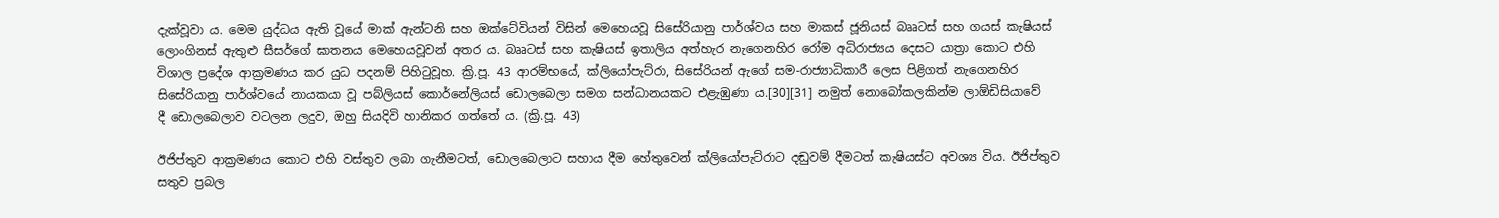දැක්වූවා ය. මෙම යුද්ධය ඇති වූයේ මාක් ඇන්ටනි සහ ඔක්ටේවියන් විසින් මෙහෙයවූ සිසේරියානු පාර්ශ්වය සහ මාකස් ජූනියස් බෲටස් සහ ගයස් කැෂියස් ලොංගිනස් ඇතුළු සීසර්ගේ ඝාතනය මෙහෙයවූවන් අතර ය. බෲටස් සහ කැෂියස් ඉතාලිය අත්හැර නැගෙනහිර රෝම අධිරාජ්‍යය දෙසට යාත්‍රා කොට එහි විශාල ප්‍රදේශ ආක්‍රමණය කර යුධ පදනම් පිහිටුවූහ. ක්‍රි.පූ. 43 ආරම්භයේ, ක්ලියෝපැට්රා, සිසේරියන් ඇගේ සම-රාජ්‍යාධිකාරී ලෙස පිළිගත් නැගෙනහිර සිසේරියානු පාර්ශ්වයේ නායකයා වූ පබ්ලියස් කොර්නේලියස් ඩොලබෙලා සමග සන්ධානයකට එළැඹුණා ය.[30][31] නමුත් නොබෝකලකින්ම ලාඕඩිසියාවේ දී ‍ඩොලබෙලාව වටලන ලදුව, ඔහු සියදිවි හානිකර ගත්තේ ය. (ක්‍රි.පූ. 43)

ඊජිප්තුව ආක්‍රමණය කොට එහි වස්තුව ලබා ගැනීමටත්, ඩොලබෙලාට සහාය දීම හේතුවෙන් ක්ලියෝපැට්රාට දඬුවම් දීමටත් කැෂියස්ට අවශ්‍ය විය. ඊජිප්තුව සතුව ප්‍රබල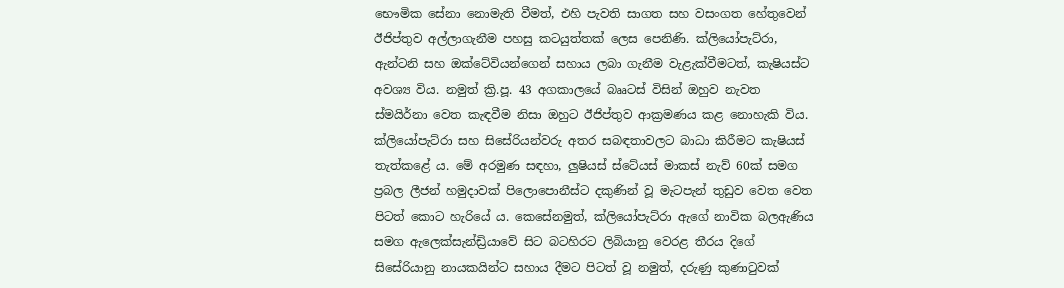භෞමික සේනා නොමැති වීමත්, එහි පැවති සාගත සහ වසංගත හේතුවෙන් ඊජිප්තුව අල්ලාගැනීම පහසු කටයුත්තක් ලෙස පෙනිණි. ක්ලියෝපැට්රා, ඇන්ටනි සහ ඔක්ටේවියන්ගෙන් සහාය ලබා ගැනීම වැළැක්වීමටත්, කැෂියස්ට අවශ්‍ය විය. නමුත් ක්‍රි.පූ. 43 අගකාලයේ බෲටස් විසින් ඔහුව නැවත ස්මයිර්නා වෙත කැඳවීම නිසා ඔහුට ඊජිප්තුව ආක්‍රමණය කළ නොහැකි විය. ක්ලියෝපැට්රා සහ සිසේරියන්වරු අතර සබඳතාවලට බාධා කිරීමට කැෂියස් තැත්කළේ ය. මේ අරමුණ සඳහා, ලුෂියස් ස්ටේයස් මාකස් නැව් 60ක් සමග ප්‍රබල ලීජන් හමුදාවක් පිලොපොනීස්ට දකුණින් වූ මැටපැන් තුඩුව වෙත වෙත පිටත් කොට හැරියේ ය. කෙසේනමුත්, ක්ලියෝපැට්රා ඇගේ නාවික බලඇණිය සමග ඇලෙක්සැන්ඩ්‍රියාවේ සිට බටහිරට ලිබියානු වෙරළ තීරය දිගේ සිසේරියානු නායකයින්ට සහාය දීමට පිටත් වූ නමුත්, දරුණු කුණාටුවක්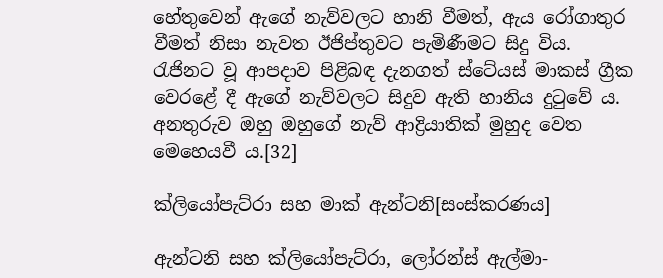හේතුවෙන් ඇගේ නැව්වලට හානි වීමත්, ඇය රෝගාතුර වීමත් නිසා නැවත ඊජිප්තුවට පැමිණීමට සිදු විය. රැජිනට වූ ආපදාව පිළිබඳ දැනගත් ස්ටේයස් මාකස් ග්‍රීක වෙරළේ දී ඇගේ නැව්වලට සිදුව ඇති හානිය දුටුවේ ය. අනතුරුව ඔහු ඔහුගේ නැව් ආද්‍රියාතික් මුහුද වෙත මෙහෙයවී ය.[32]

ක්ලියෝපැට්රා සහ මාක් ඇන්ටනි[සංස්කරණය]

ඇන්ටනි සහ ක්ලියෝපැට්රා, ලෝරන්ස් ඇල්මා-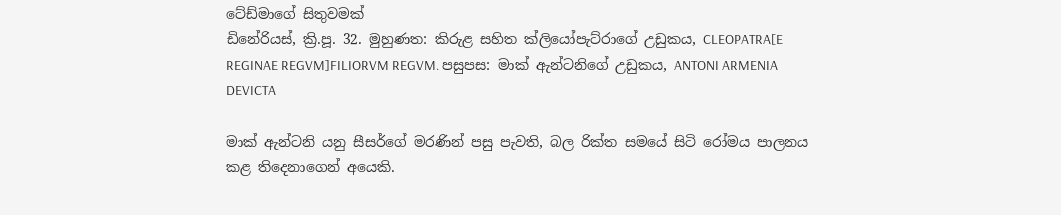ටේඩ්මාගේ සිතුවමක්
ඩිනේරියස්, ක්‍රි.පූ. 32. මුහුණත: කිරුළ සහිත ක්ලියෝපැට්රාගේ උඩුකය, CLEOPATRA[E REGINAE REGVM]FILIORVM REGVM. පසුපස: මාක් ඇන්ටනිගේ උඩුකය, ANTONI ARMENIA DEVICTA

මාක් ඇන්ටනි යනු සීසර්ගේ මරණින් පසු පැවති, බල රික්ත සමයේ සිටි රෝමය පාලනය කළ තිදෙනාගෙන් අයෙකි.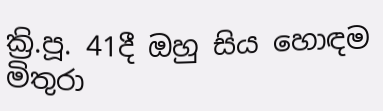ක්‍රි.පූ. 41දී ඔහු සිය හොඳම මිතුරා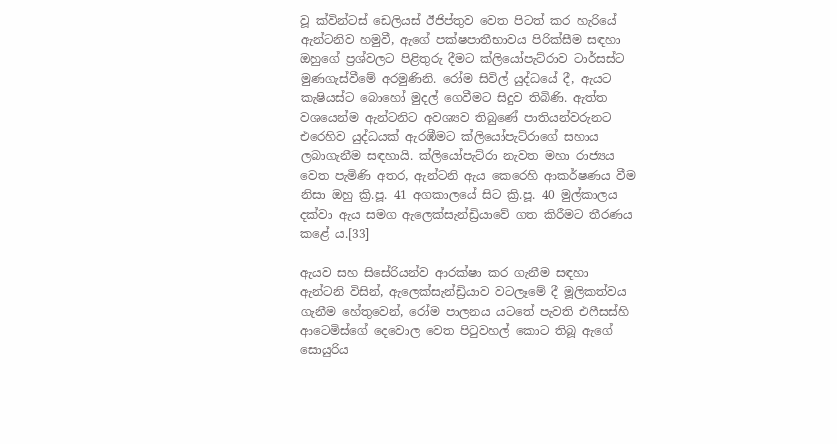වූ ක්වින්ටස් ඩෙලියස් ඊජිප්තුව වෙත පිටත් කර හැරියේ ඇන්ටනිව හමුවී, ඇගේ පක්ෂපාතීභාවය පිරික්සීම සඳහා ඔහුගේ ප්‍රශ්වලට පිළිතුරු දීමට ක්ලියෝපැට්රාව ටාර්සස්ට මුණගැස්වීමේ අරමුණිනි. රෝම සිවිල් යුද්ධයේ දී, ඇයට කැෂියස්ට බොහෝ මුදල් ගෙවීමට සිදුව තිබිණි. ඇත්ත වශයෙන්ම ඇන්ටනිට අවශ්‍යව තිබුණේ පාතියන්වරුනට එරෙහිව යුද්ධයක් ඇරඹීමට ක්ලියෝපැට්රාගේ සහාය ලබාගැනීම සඳහායි. ක්ලියෝපැට්රා නැවත මහා රාජ්‍යය වෙත පැමිණි අතර, ඇන්ටනි ඇය කෙරෙහි ආකර්ෂණය වීම නිසා ඔහු ක්‍රි.පූ. 41 අගකාලයේ සිට ක්‍රි.පූ. 40 මුල්කාලය දක්වා ඇය සමග ඇලෙක්සැන්ඩ්‍රියාවේ ගත කිරීමට තීරණය කළේ ය.[33]

ඇයව සහ සිසේරියන්ව ආරක්ෂා කර ගැනීම සඳහා ඇන්ටනි විසින්, ඇලෙක්සැන්ඩ්‍රියාව වටලෑමේ දී මූලිකත්වය ගැනීම හේතුවෙන්, රෝම පාලනය යටතේ පැවති එෆීසස්හි ආටෙමිස්ගේ දෙවොල වෙත පිටුවහල් කොට තිබූ ඇගේ සොයුරිය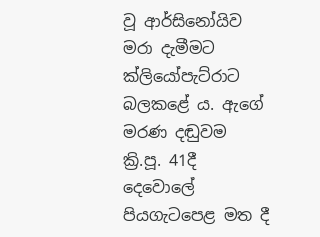වූ ආර්සිනෝයිව මරා දැමීමට ක්ලියෝපැට්රාට බල‍කළේ ය. ඇගේ මරණ දඬුවම ක්‍රි.පූ. 41දී දෙවොලේ පියගැටපෙළ මත දී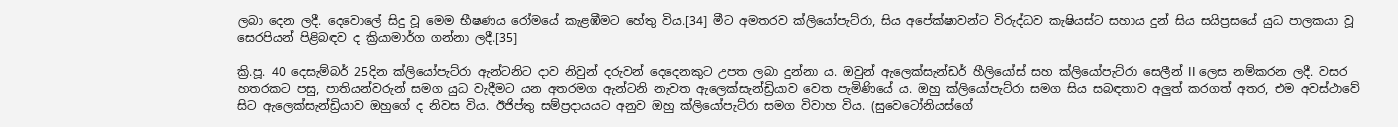ලබා දෙන ලදී. දෙවොලේ සිදු වූ මෙම භීෂණය රෝමයේ කැළඹීමට හේතු විය.[34] මීට අමතරව ක්ලියෝපැට්රා, සිය අපේක්ෂාවන්ට විරුද්ධව කැෂියස්ට සහාය දුන් සිය සයිප්‍රසයේ යුධ පාලකයා වූ සෙරපියන් පිළිබඳව ද ක්‍රියාමාර්ග ගන්නා ලදී.[35]

ක්‍රි.පූ. 40 දෙසැම්බර් 25දින ක්ලියෝපැට්රා ඇන්ටනිට දාව නිවුන් දරුවන් දෙදෙනකුට උපත ලබා දුන්නා ය. ඔවුන් ඇලෙක්සැන්ඩර් හීලියෝස් සහ ක්ලියෝපැට්රා සෙලීන් II ලෙස නම්කරන ලදී. වසර හතරකට පසු, පාතියන්වරුන් සමග යුධ වැදීමට යන අතරමග ඇන්ටනි නැවත ඇලෙක්සැන්ඩ්‍රියාව වෙත පැමිණියේ ය. ඔහු ක්ලියෝපැට්රා සමග සිය සබඳතාව අලුත් කරගත් අතර, එම අවස්ථාවේ සිට ඇලෙක්සැන්ඩ්‍රියාව ඔහුගේ ද නිවස විය. ඊජිප්තු සම්ප්‍රදායයට අනුව ඔහු ක්ලියෝපැට්රා සමග විවාහ විය. (සුවෙටෝනියස්ගේ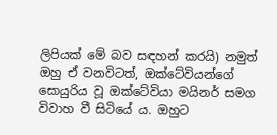ලිපියක් මේ බව සඳහන් කරයි) නමුත් ඔහු ඒ වනවිටත්, ඔක්ටේවියන්ගේ සොයුරිය වූ ඔක්ටේවියා මයිනර් සමග විවාහ වී සිටියේ ය. ඔහුට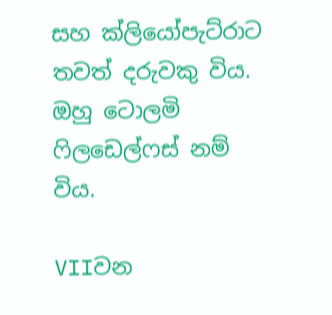සහ ක්ලියෝපැට්රාට තවත් දරුවකු විය. ඔහු ටොලමි ෆිලඩෙල්ෆස් නම් විය.

VIIවන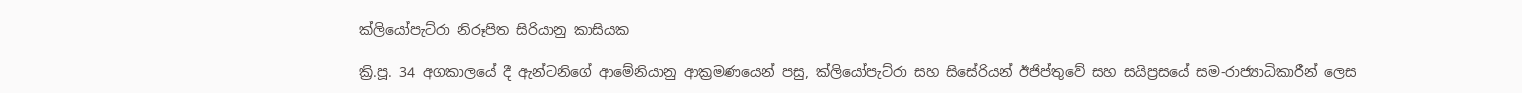ක්ලියෝපැට්රා නිරූපිත සිරියානු කාසියක

ක්‍රි.පූ. 34 අගකාලයේ දී ඇන්ටනිගේ ආමේනියානු ආක්‍රමණයෙන් පසු, ක්ලියෝපැට්රා සහ සිසේරියන් ඊජිප්තුවේ සහ සයිප්‍රසයේ සම-රාජ්‍යාධිකාරීන් ලෙස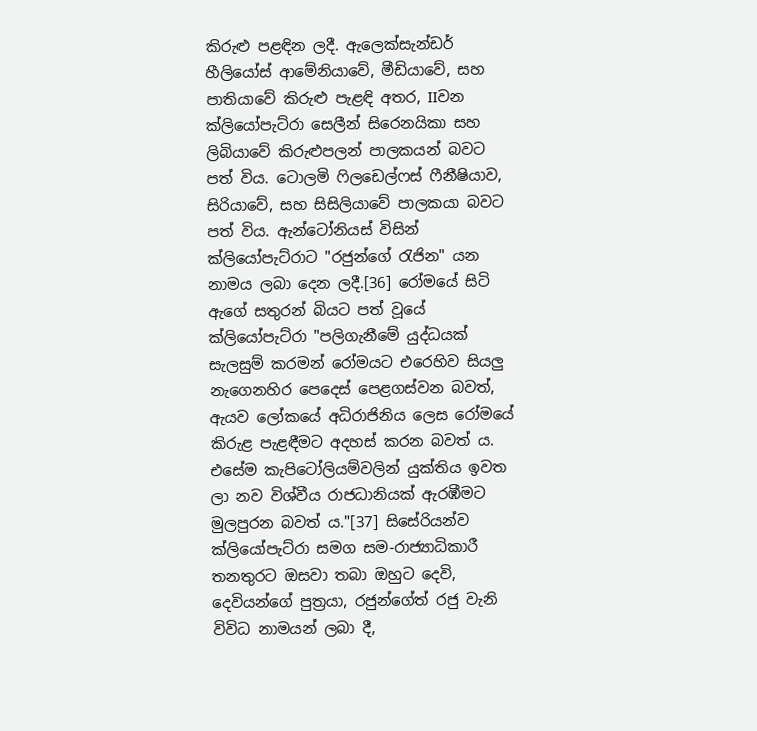කිරුළු පළඳින ලදී. ඇලෙක්සැන්ඩර් හීලියෝස් ආමේනියාවේ, මීඩියාවේ, සහ පාතියාවේ කිරුළු පැළඳි අතර, IIවන ක්ලියෝපැට්රා සෙලීන් සිරෙනයිකා සහ ලිබියාවේ කිරුළුපලන් පාලකයන් බවට පත් විය. ටොලමි ෆිලඩෙල්ෆස් ෆීනීෂියාව, සිරියාවේ, සහ සිසිලියාවේ පාලකයා බවට පත් විය. ඇන්ටෝනියස් විසින් ක්ලියෝපැට්රාට "රජුන්ගේ රැජින" යන නාමය ලබා දෙන ලදී.[36] රෝමයේ සිටි ඇගේ සතුරන් බියට පත් වූයේ ක්ලියෝපැට්රා "පලිගැනීමේ යුද්ධයක් සැලසුම් කරමන් රෝමයට එරෙහිව සියලු නැගෙනහිර පෙදෙස් පෙළගස්වන බවත්, ඇයව ලෝකයේ අධිරාජිනිය ලෙස රෝමයේ කිරුළ පැළඳීමට අදහස් කරන බවත් ය. එසේම කැපිටෝලියම්වලින් යුක්තිය ඉවත ලා නව විශ්වීය රාජධානියක් ඇරඹීමට මුලපුරන බවත් ය."[37] සිසේරියන්ව ක්ලියෝපැට්රා සමග සම-රාජ්‍යාධිකාරී තනතුරට ඔසවා තබා ඔහුට දෙවි, දෙවියන්ගේ පුත්‍රයා, රජුන්ගේත් රජු වැනි විවිධ නාමයන් ලබා දී,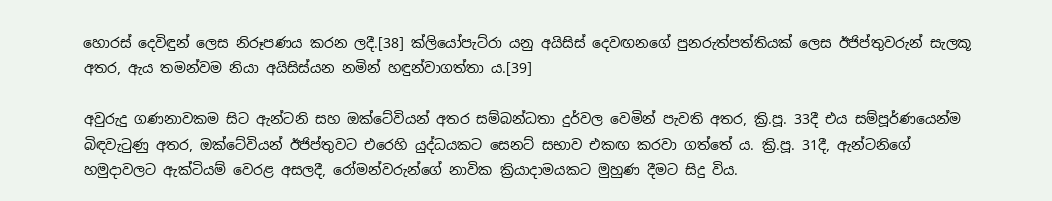හොරස් දෙවිඳුන් ලෙස නිරූපණය කරන ලදී.[38] ක්ලියෝපැට්රා යනු අයිසිස් දෙවඟනගේ පුනරුත්පත්තියක් ලෙස ඊජිප්තුවරුන් සැලකූ අතර, ඇය තමන්වම නියා අයිසිස්යන නමින් හඳුන්වාගත්තා ය.[39]

අවුරුදු ගණනාවකම සිට ඇන්ටනි සහ ඔක්ටේවියන් අතර සම්බන්ධතා දුර්වල වෙමින් පැවති අතර, ක්‍රි.පූ. 33දී එය සම්පූර්ණයෙන්ම බිඳවැටුණු අතර, ඔක්ටේවියන් ඊජිප්තුවට එරෙහි යුද්ධයකට සෙනට් සභාව එකඟ කරවා ගත්තේ ය. ක්‍රි.පූ. 31දී, ඇන්ටනිගේ හමුදාවලට ඇක්ටියම් ‍වෙරළ අසලදී, රෝමන්වරුන්ගේ නාවික ක්‍රියාදාමයකට මුහුණ දීමට සිදු විය.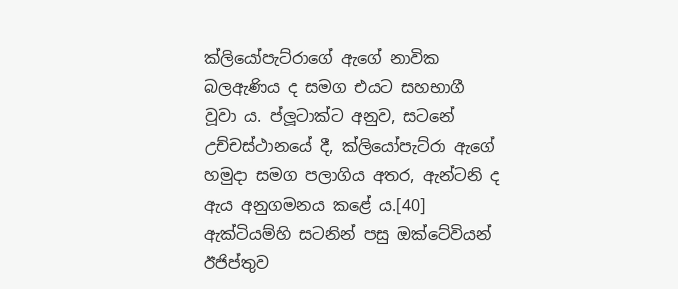ක්ලියෝපැට්රාගේ ඇගේ නාවික බලඇණිය ද සමග එයට සහභාගී වූවා ය. ප්ලූටාක්ට අනුව, සටනේ උච්චස්ථානයේ දී, ක්ලියෝපැට්රා ඇගේ හමුදා සමග පලාගිය අතර, ඇන්ටනි ද ඇය අනුගමනය කළේ ය.[40] ඇක්ටියම්හි සටනින් පසු ඔක්ටේවියන් ඊජිප්තුව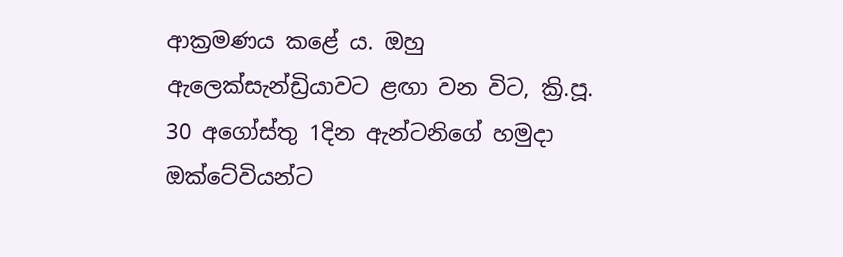ආක්‍රමණය කළේ ය. ඔහු ඇලෙක්සැන්ඩ්‍රියාවට ළඟා වන විට, ක්‍රි.පූ. 30 අගෝස්තු 1දින ඇන්ටනිගේ හමුදා ඔක්ටේවියන්ට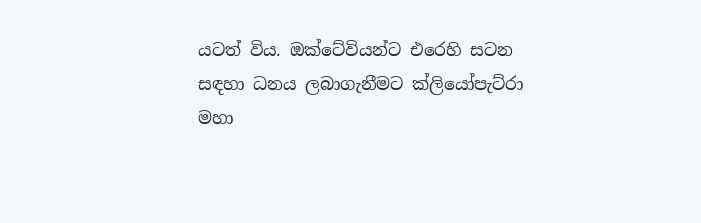යටත් විය. ඔක්ටේවියන්ට එරෙහි සටන සඳහා ධනය ලබාගැනීමට ක්ලියෝපැට්රා මහා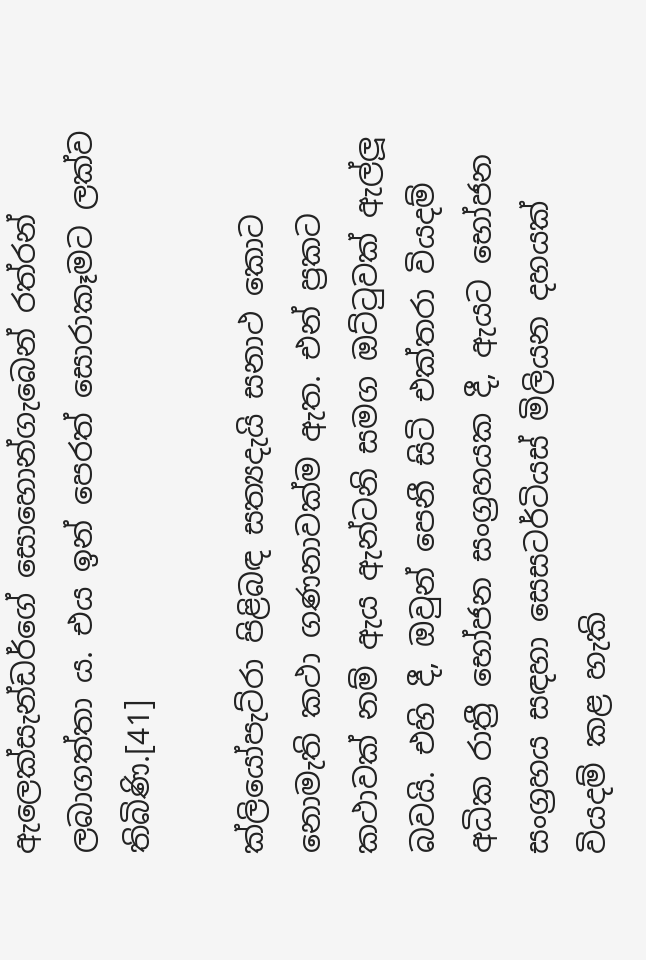ඇලෙක්සැන්ඩර්ගේ සොහොන්ගැබෙන් රත්රන් ලබාගත්තා ය. එය ඉන් පෙරත් සොරාකෑමට ලක්ව තිබිණි.[41]

ක්ලියෝපැට්රා පිළිබඳ සත්‍යදැයි සනාථ කොට නොමැති කථා ගණනාවක්ම ඇත. එන් ප්‍රකට කථාවක් නම් ඇය ඇන්ටනි සමග ඔට්ටුවක් ඇල්ලූ බවයි. එහි දී, ඔවුන් පෙනී සිටි එක්තරා වියදම් අධික රාත්‍රී භෝජන සංග්‍රහයක දී, ඇයට භෝජන සංග්‍රහය සඳහා සෙසටර්ටියස් මිලියන දහයක් වියදම් කළ හැකි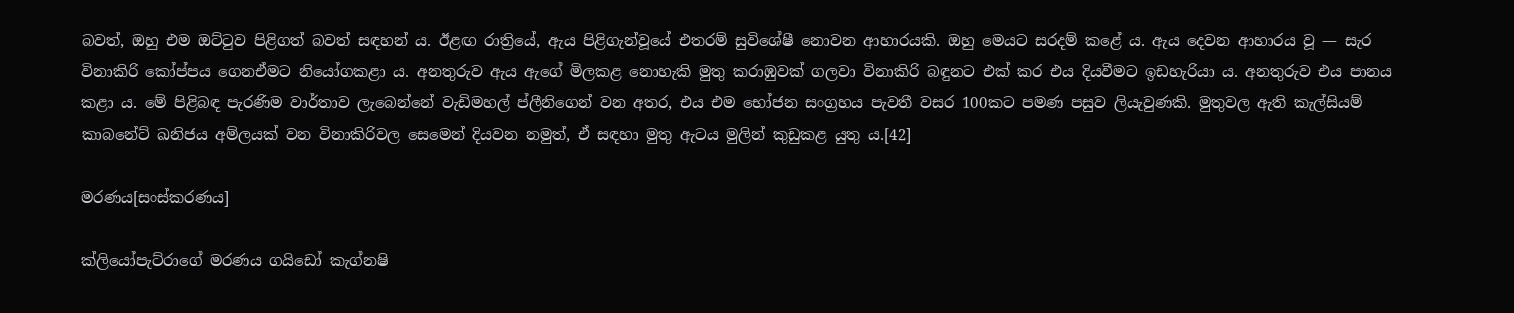බවත්, ඔහු එම ඔට්ටුව පිළිගත් බවත් සඳහන් ය. ඊළඟ රාත්‍රියේ, ඇය පිළිගැන්වූයේ එතරම් සුවිශේෂී නොවන ආහාරයකි. ඔහු මෙයට සරදම් කළේ ය. ඇය දෙවන ආහාරය වූ — සැර විනාකිරි කෝප්පය ගෙනඒමට නියෝගකළා ය. අනතුරුව ඇය ඇගේ මිලකළ නොහැකි මුතු කරාඹුවක් ගලවා විනාකිරි බඳුනට එක් කර එය දියවීමට ඉඩහැරියා ය. අනතුරුව එය පානය කළා ය. මේ පිළිබඳ පැරණිම වාර්තාව ලැබෙන්නේ වැඩිමහල් ප්ලීනිගෙන් වන අතර, එය එම භෝජන සංග්‍රහය පැවතී වසර 100කට පමණ පසුව ලියැවුණකි. මුතුවල ඇති කැල්සියම් කාබනේට් ඛනිජය අම්ලයක් වන විනාකිරිවල සෙමෙන් දියවන නමුත්, ඒ සඳහා මුතු ඇටය මුලින් කුඩුකළ යුතු ය.[42]

මරණය[සංස්කරණය]

ක්ලියෝපැට්රාගේ මරණය ගයිඩෝ කැග්නෂි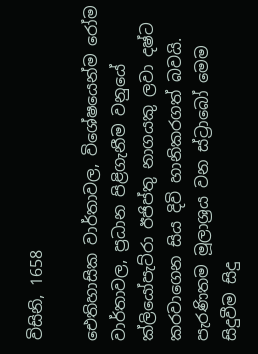විසිනි, 1658

ඓතිහාසික වාර්තාවල, විශේෂයෙන්ම රෝම වාර්තාවල, ප්‍රධාන පිළිගැනීම වනුයේ ක්ලියෝපැට්රා ඊජිප්තු නාගයකු ලවා දෂ්ට කරවාගෙන සිය දිවි හානිකරගත් බවයි. පැරණිතම මූලාශ්‍රය වන ස්ට්‍රාබෝ මෙම සිදුවීම සිදු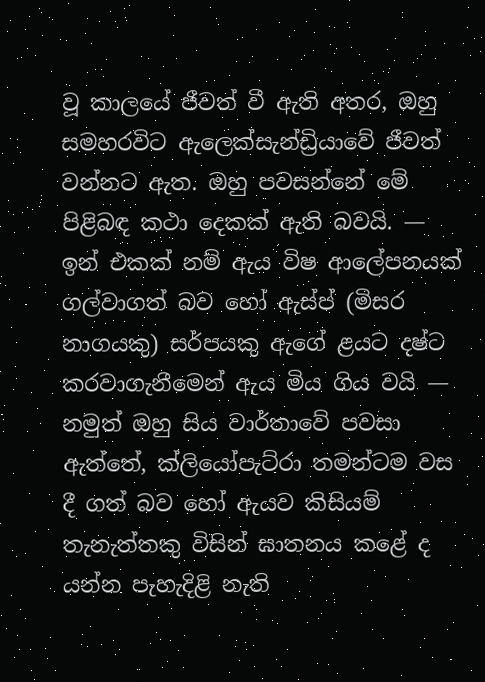වූ කාලයේ ජීවත් වී ඇති අතර, ඔහු සමහරවිට ඇලෙක්සැන්ඩ්‍රියාවේ ජීවත් වන්නට ඇත. ඔහු පවසන්නේ මේ පිළිබඳ කථා දෙකක් ඇති බවයි. — ඉන් එකක් නම් ඇය විෂ ආලේපනයක් ගල්වාගත් බව හෝ ඇස්ප් (මිසර නාගයකු) සර්පයකු ඇගේ ළයට දෂ්ට කරවාගැනීමෙන් ඇය මිය ගිය වයි — නමුත් ඔහු සිය වාර්තාවේ පවසා ඇත්තේ, ක්ලියෝපැට්රා තමන්ටම වස දී ගත් බව හෝ ඇයව කිසියම් තැනැත්තකු විසින් ඝාතනය කළේ ද යන්න පැහැදිළි නැති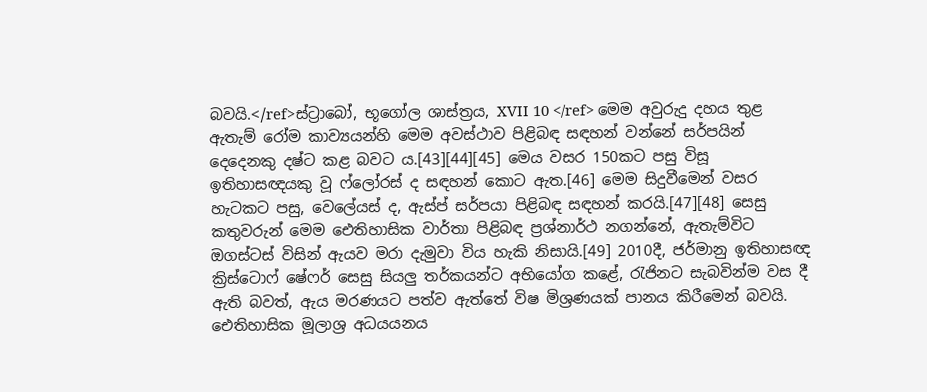බවයි.</ref>ස්ට්‍රාබෝ, භූගෝල ශාස්ත්‍රය, XVII 10 </ref> මෙම අවුරුදු දහය තුළ ඇතැම් රෝම කාව්‍යයන්හි මෙම අවස්ථාව පිළිබඳ සඳහන් වන්නේ සර්පයින් දෙදෙනකු දෂ්ට කළ බවට ය.[43][44][45] මෙය වසර 150කට පසු විසූ ඉතිහාසඥයකු වූ ෆ්ලෝරස් ද සඳහන් කොට ඇත.[46] මෙම සිදුවීමෙන් වසර හැටකට පසු, වෙලේයස් ද, ඇස්ප් සර්පයා පිළිබඳ සඳහන් කරයි.[47][48] සෙසු කතුවරුන් මෙම ඓතිහාසික වාර්තා පිළිබඳ ප්‍රශ්නාර්ථ නගන්නේ, ඇතැම්විට ඔගස්ටස් විසින් ඇයව මරා දැමුවා විය හැකි නිසායි.[49] 2010දී, ජර්මානු ඉතිහාසඥ ක්‍රිස්ටොෆ් ෂේෆර් සෙසු සියලු තර්කයන්ට අභියෝග කළේ, රැජිනට සැබවින්ම වස දී ඇති බවත්, ඇය මරණයට පත්ව ඇත්තේ විෂ මිශ්‍රණයක් පානය කිරීමෙන් බවයි. ඓතිහාසික මූලාශ්‍ර අධයයනය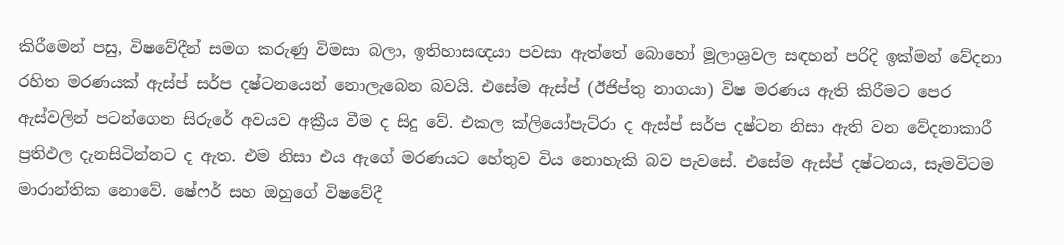කිරීමෙන් පසු, විෂවේදීන් සමග කරුණු විමසා බලා, ඉතිහාසඥයා පවසා ඇත්තේ බොහෝ මූලාශ්‍රවල සඳහන් පරිදි ඉක්මන් වේදනා රහිත මරණයක් ඇස්ප් සර්ප දෂ්ටනයෙන් නොලැබෙන බවයි. එසේම ඇස්ප් (ඊජිප්තු නාගයා) විෂ මරණය ඇති කිරීමට පෙර ඇස්වලින් පටන්ගෙන සිරුරේ අවයව අක්‍රීය වීම ද සිදු වේ. එකල ක්ලියෝපැට්රා ද ඇස්ප් සර්ප දෂ්ටන නිසා ඇති වන වේදනාකාරී ප්‍රතිඵල දැනසිටින්නට ද ඇත. එම නිසා එය ඇගේ මරණයට හේතුව විය නොහැකි බව පැවසේ. එසේම ඇස්ප් දෂ්ටනය, සෑමවිටම මාරාන්තික නොවේ. ෂේෆර් සහ ඔහුගේ විෂවේදී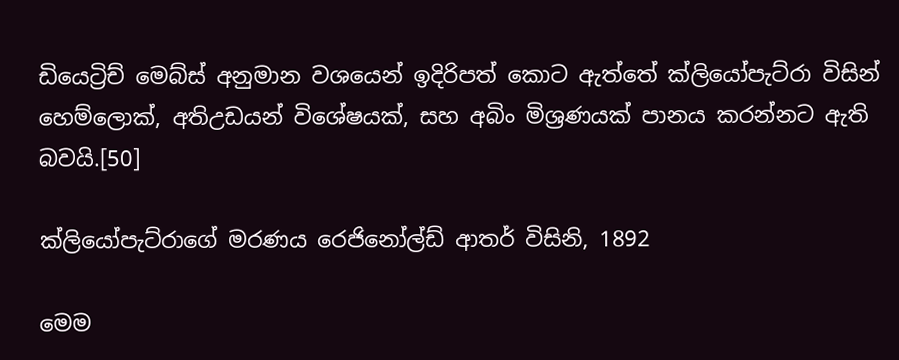ඩියෙට්‍රිච් මෙබ්ස් අනුමාන වශයෙන් ඉදිරිපත් කොට ඇත්තේ ක්ලියෝපැට්රා විසින් හෙම්ලොක්, අතිඋඩයන් විශේෂයක්, සහ අබිං මිශ්‍රණයක් පානය කරන්නට ඇති බවයි.[50]

ක්ලියෝපැට්රාගේ මරණය රෙජිනෝල්ඩ් ආතර් විසිනි, 1892

මෙම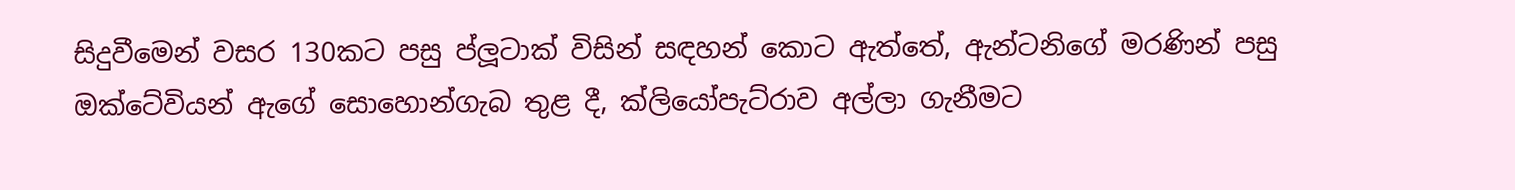සිදුවීමෙන් වසර 130කට පසු ප්ලූටාක් විසින් සඳහන් කොට ඇත්තේ, ඇන්ටනිගේ මරණින් පසු ඔක්ටේවියන් ඇගේ සොහොන්ගැබ තුළ දී, ක්ලියෝපැට්රාව අල්ලා ගැනීමට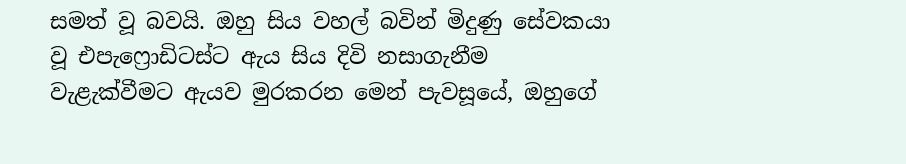සමත් වූ බවයි. ඔහු සිය වහල් බවින් මිදුණු සේවකයා වූ එපැෆ්‍රොඩිටස්ට ඇය සිය දිවි නසාගැනීම වැළැක්වීමට ඇයව මුරකරන මෙන් පැවසූයේ, ඔහුගේ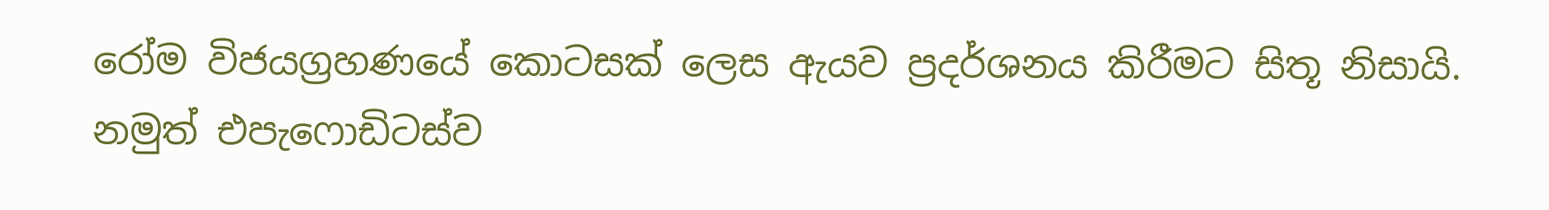රෝම විජයග්‍රහණයේ කොටසක් ලෙස ඇයව ප්‍රදර්ශනය කිරීමට සිතූ නිසායි. නමුත් එපැෆොඩිටස්ව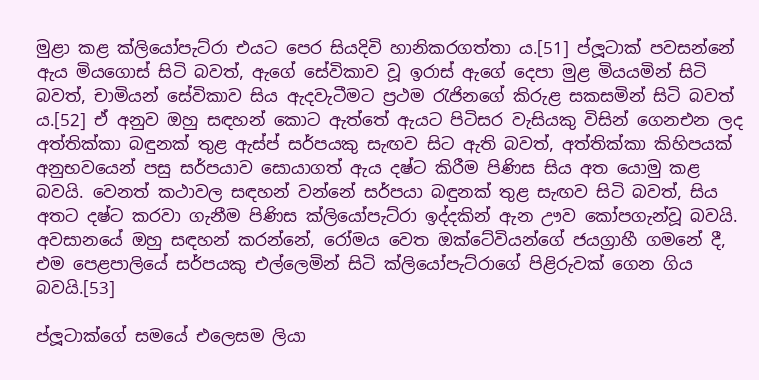මුළා කළ ක්ලියෝපැට්රා එයට පෙර සියදිවි හානිකරගත්තා ය.[51] ප්ලූටාක් පවසන්නේ ඇය මියගොස් සිටි බවත්, ඇගේ සේවිකාව වූ ඉරාස් ඇගේ දෙපා මුළ මියයමින් සිටි බවත්, චාමියන් සේවිකාව සිය ඇදවැටීමට ප්‍රථම රැජිනගේ කිරුළ සකසමින් සිටි බවත් ය.[52] ඒ අනුව ඔහු සඳහන් කොට ඇත්තේ ඇයට පිටිසර වැසියකු විසින් ගෙනඑන ලද අත්තික්කා බඳුනක් තුළ ඇස්ප් සර්පයකු සැඟව සිට ඇති බවත්, අත්තික්කා කිහිපයක් අනුභවයෙන් පසු සර්පයාව සොයාගත් ඇය දෂ්ට කිරීම පිණිස සිය අත යොමු කළ බවයි. වෙනත් කථාවල සඳහන් වන්නේ සර්පයා බඳුනක් තුළ සැඟව සිටි බවත්, සිය අතට දෂ්ට කරවා ගැනීම පිණිස ක්ලියෝපැට්රා ඉද්දකින් ඇන ඌව කෝපගැන්වූ බවයි. අවසානයේ ඔහු සඳහන් කරන්නේ, රෝමය වෙත ඔක්ටේවියන්ගේ ජයග්‍රාහී ගමනේ දී, එම පෙළපාලියේ සර්පයකු එල්ලෙමින් සිටි ක්ලියෝපැට්රාගේ පිළිරුවක් ගෙන ගිය බවයි.[53]

ප්ලූටාක්ගේ සමයේ එලෙසම ලියා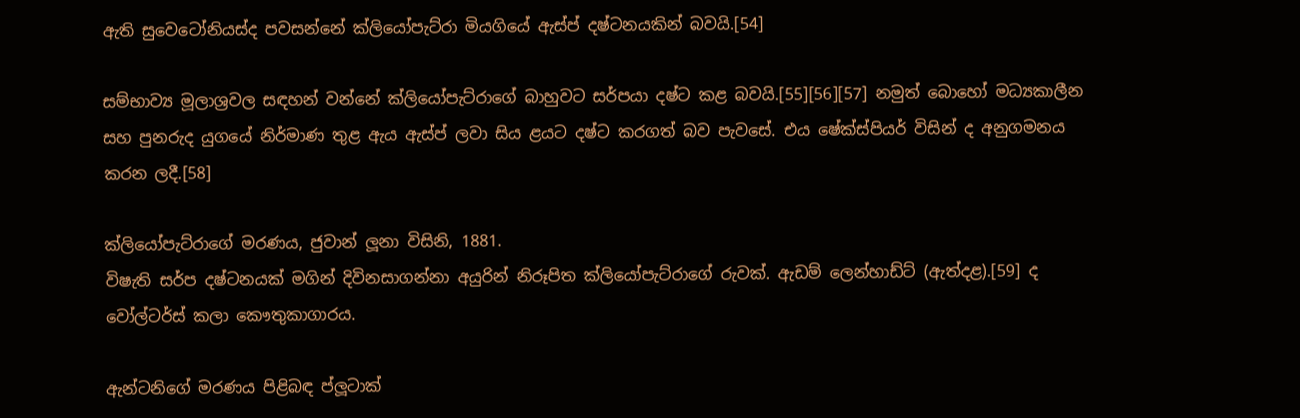ඇති සුවෙටෝනියස්ද පවසන්නේ ක්ලියෝපැට්රා මියගියේ ඇස්ප් දෂ්ටනයකින් බවයි.[54]

සම්භාව්‍ය මූලාශ්‍රවල සඳහන් වන්නේ ක්ලියෝපැට්රාගේ බාහුවට සර්පයා දෂ්ට කළ බවයි.[55][56][57] නමුත් බොහෝ මධ්‍යකාලීන සහ පුනරුද යුගයේ නිර්මාණ තුළ ඇය ඇස්ප් ලවා සිය ළයට දෂ්ට කරගත් බව පැවසේ. එය ෂේක්ස්පියර් විසින් ද අනුගමනය කරන ලදී.[58]

ක්ලියෝපැට්රාගේ මරණය, ජුවාන් ලූනා විසිනි, 1881.
විෂැති සර්ප දෂ්ටනයක් මගින් දිවිනසාගන්නා අයුරින් නිරූපිත ක්ලියෝපැට්රාගේ රුවක්. ඇඩම් ලෙන්හාඩ්ට් (ඇත්දළ).[59] ද වෝල්ටර්ස් කලා කෞතුකාගාරය.

ඇන්ටනිගේ මරණය පිළිබඳ ප්ලූටාක්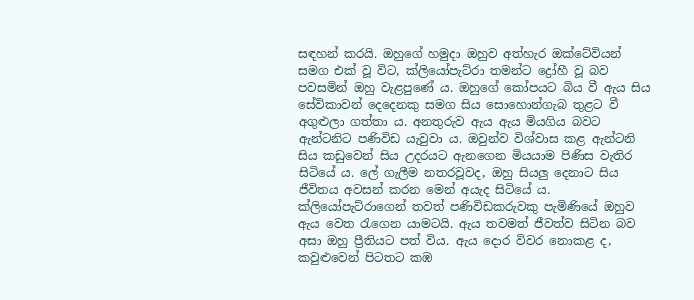සඳහන් කරයි. ඔහුගේ හමුදා ඔහුව අත්හැර ඔක්ටේවියන් සමග එක් වූ විට, ක්ලියෝපැට්රා තමන්ට ද්‍රෝහී වූ බව පවසමින් ඔහු වැළපුණේ ය. ඔහුගේ කෝපයට බිය වී ඇය සිය සේවිකාවන් දෙදෙනකු සමග සිය සොහොන්ගැබ තුළට වී අගුළුලා ගත්තා ය. අනතුරුව ඇය ඇය මියගිය බවට ඇන්ටනිට පණිවිඩ යැවුවා ය. ඔවුන්ව විශ්වාස කළ ඇන්ටනි සිය කඩුවෙන් සිය උදරයට ඇනගෙන මියයාම පිණිස වැතිර සිටියේ ය. ලේ ගැලීම නතරවූවද, ඔහු සියලු දෙනාට සිය ජීවිතය අවසන් කරන මෙන් අයැද සිටියේ ය. ක්ලියෝපැට්රාගෙන් ‍තවත් පණිවිඩකරුවකු පැමිණියේ ඔහුව ඇය වෙත රැගෙන යාමටයි. ඇය තවමත් ජීවත්ව සිටින බව අසා ඔහු ප්‍රීතියට පත් විය. ඇය දොර විවර නොකළ ද, කවුළුවෙන් පිටතට කඹ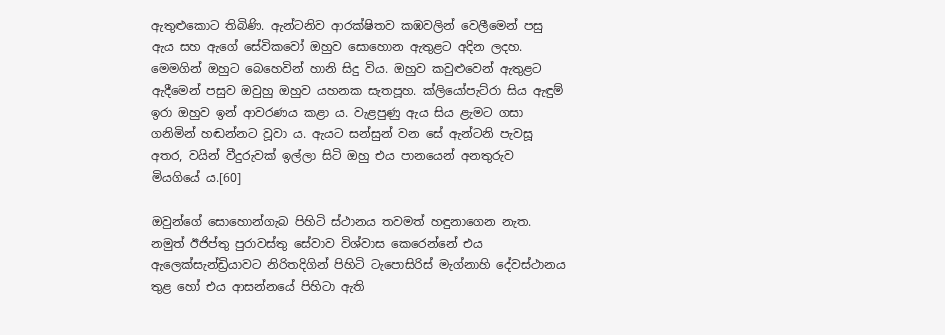ඇතුළුකොට තිබිණි. ඇන්ටනිව ආරක්ෂිතව කඹවලින් වෙලීමෙන් පසු ඇය සහ ඇගේ සේවිකවෝ ඔහුව සොහොන ඇතුළට අදින ලදහ. මෙමගින් ඔහුට බෙහෙවින් හානි සිදු විය. ඔහුව කවුළුවෙන් ඇතුළට ඇදීමෙන් පසුව ඔවුහු ඔහුව යහනක සැතපූහ. ක්ලියෝපැට්රා සිය ඇඳුම් ඉරා ඔහුව ඉන් ආවරණය කළා ය. වැළපුණු ඇය සිය ළැමට ගසා ගනිමින් හඬන්නට වූවා ය. ඇයට සන්සුන් වන සේ ඇන්ටනි පැවසූ අතර, වයින් වීදුරුවක් ඉල්ලා සිටි ඔහු එය පානයෙන් අනතුරුව මියගියේ ය.[60]

ඔවුන්ගේ සොහොන්ගැබ පිහිටි ස්ථානය තවමත් හඳුනාගෙන නැත. නමුත් ඊජිප්තු පුරාවස්තු සේවාව විශ්වාස කෙරෙන්නේ එය ඇලෙක්සැන්ඩ්‍රියාවට නිරිතදිගින් පිහිටි ටැපොසිරිස් මැග්නාහි දේවස්ථානය තුළ හෝ එය ආසන්නයේ පිහිටා ඇති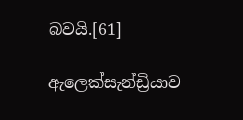බවයි.[61]

ඇලෙක්සැන්ඩ්‍රියාව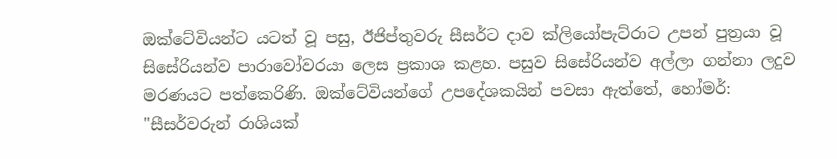ඔක්ටේවියන්ට යටත් වූ පසු, ඊජිප්තුවරු සීසර්ට දාව ක්ලියෝපැට්රාට උපන් පුත්‍රයා වූ සිසේරියන්ව පාරාවෝවරයා ලෙස ප්‍රකාශ කළහ. පසුව සිසේරියන්ව අල්ලා ගන්නා ලදුව මරණයට පත්කෙරිණි. ඔක්ටේවියන්ගේ උපදේශකයින් පවසා ඇත්තේ, හෝමර්: "සීසර්වරුන් රාශියක්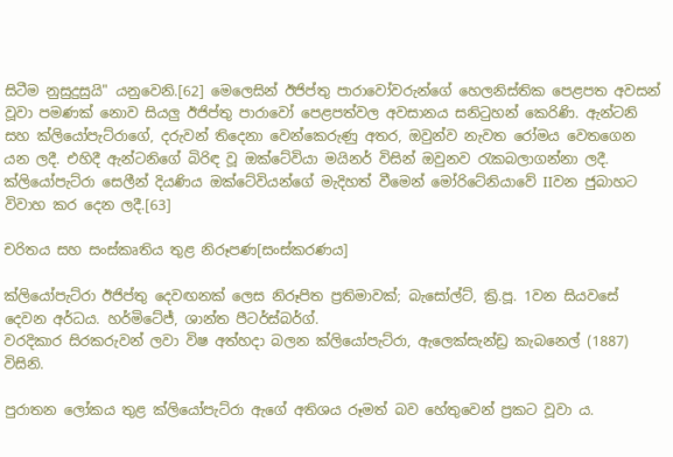සිටීම නුසුදුසුයි" යනුවෙනි.[62] මෙලෙසින් ඊජිප්තු පාරාවෝවරුන්ගේ හෙලනිස්තික පෙළපත අවසන් වූවා පමණක් නොව සියලු ඊජිප්තු ‍පාරාවෝ පෙළපත්වල අවසානය සනිටුහන් කෙරිණි. ඇන්ටනි සහ ක්ලියෝපැට්රාගේ, දරුවන් තිදෙනා වෙන්කෙරුණු අතර, ඔවුන්ව නැවත රෝමය වෙතගෙන යන ලදී. එහිදී ඇන්ටනිගේ බිරිඳ වූ ඔක්ටේවියා මයිනර් විසින් ඔවුනව රැකබලාගන්නා ලදී. ක්ලියෝපැට්රා සෙලීන් දියණිය ඔක්ටේවියන්ගේ මැදිහත් වීමෙන් මෝරිටේනියාවේ IIවන ජුබාහට විවාහ කර දෙන ලදී.[63]

චරිතය සහ සංස්කෘතිය තුළ නිරූපණ[සංස්කරණය]

ක්ලියෝපැට්රා ඊජිප්තු දෙවඟනක් ලෙස නිරූපිත ප්‍රතිමාවක්; බැසෝල්ට්, ක්‍රි.පූ. 1වන සියවසේ දෙවන අර්ධය. හර්මිටේජ්, ශාන්ත පීටර්ස්බර්ග්.
වරදිකාර සිරකරුවන් ලවා විෂ අත්හදා බලන ක්ලියෝපැට්රා, ඇලෙක්සැන්ඩ්‍ර කැබනෙල් (1887) විසිනි.

පුරාතන ලෝකය තුළ ක්ලියෝපැට්රා ඇගේ අතිශය රූමත් බව හේතුවෙන් ප්‍රකට වූවා ය.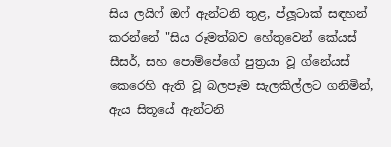සිය ලයිෆ් ඔෆ් ඇන්ටනි තුළ, ප්ලූටාක් සඳහන් කරන්නේ "සිය රූමත්බව ‍හේතුවෙන් කේයස් සීසර්, සහ පොම්පේගේ පුත්‍රයා වූ ග්නේයස් කෙරෙහි ඇති වූ බලපෑම සැලකිල්ලට ගනිමින්, ඇය සිතූයේ ඇන්ටනි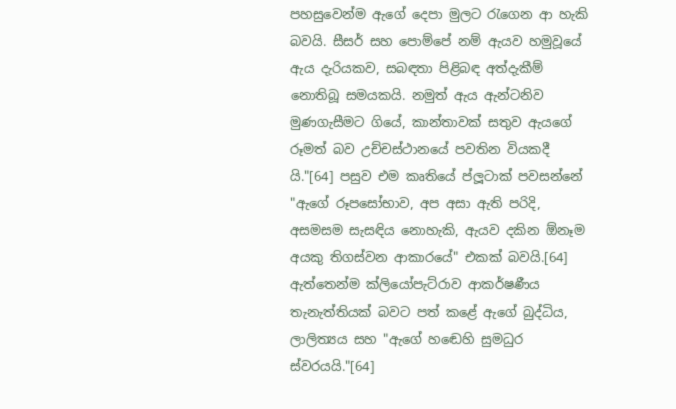පහසුවෙන්ම ඇගේ දෙපා මුලට රැගෙන ආ හැකි බවයි. සීසර් සහ පොම්පේ නම් ඇයව හමුවූයේ ඇය දැරියකව, සබඳතා පිළිබඳ අත්දැකීම් නොතිබූ සමයකයි. නමුත් ඇය ඇන්ටනිව මුණගැසීමට ගියේ, කාන්තාවක් සතුව ඇයගේ රූමත් බව උච්චස්ථානයේ පවතින වියකදී යි."[64] පසුව එම කෘතියේ ප්ලූටාක් පවසන්නේ "ඇගේ රූපසෝභාව, අප අසා ඇති පරිදි, අසමසම සැසඳිය නොහැකි, ඇයව දකින ඕනෑම අයකු තිගස්වන ආකාරයේ" එකක් බවයි.[64] ඇත්තෙන්ම ක්ලියෝපැට්රාව ආකර්ෂණීය තැනැත්තියක් බවට පත් කළේ ඇගේ බුද්ධිය, ලාලිත්‍යය සහ "ඇගේ හ‍‍‍ඬෙහි සුමධුර ස්වරයයි."[64]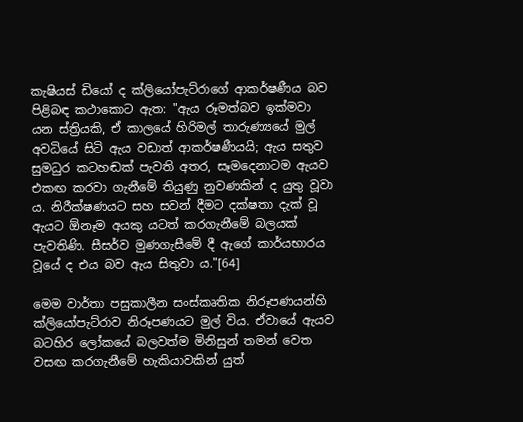කැෂියස් ඩියෝ ද ක්ලියෝපැට්රාගේ ආකර්ෂණීය බව පිළිබඳ කථාකොට ඇත: "ඇය රූමත්බව ඉක්මවා යන ස්ත්‍රියකි, ඒ කාලයේ හිරිමල් තාරුණ්‍යයේ මුල් අවධියේ සිටි ඇය වඩාත් ආකර්ෂණීයයි; ඇය සතුව සුමධුර කටහඬක් පැවති අතර, සෑමදෙනාටම ඇයව එකඟ කරවා ගැනීමේ තියුණු නුවණකින් ද යුතු වූවා ය. නිරීක්ෂණයට සහ සවන් දීමට දක්ෂතා දැක් වූ ඇයට ඕනෑම අයකු යටත් කරගැනීමේ බලයක් පැවතිණි. සීසර්ව මුණගැසීමේ දී ඇගේ කාර්යභාරය වූයේ ද එය බව ඇය සිතුවා ය."[64]

මෙම වාර්තා පසුකාලීන සංස්කෘතික නිරූපණයන්හි ක්ලියෝපැට්රාව නිරූපණයට මුල් විය. ඒවායේ ඇයව බටහිර ලෝකයේ බලවත්ම මිනිසුන් තමන් වෙත වසඟ කරගැනීමේ හැකියාවකින් යුත්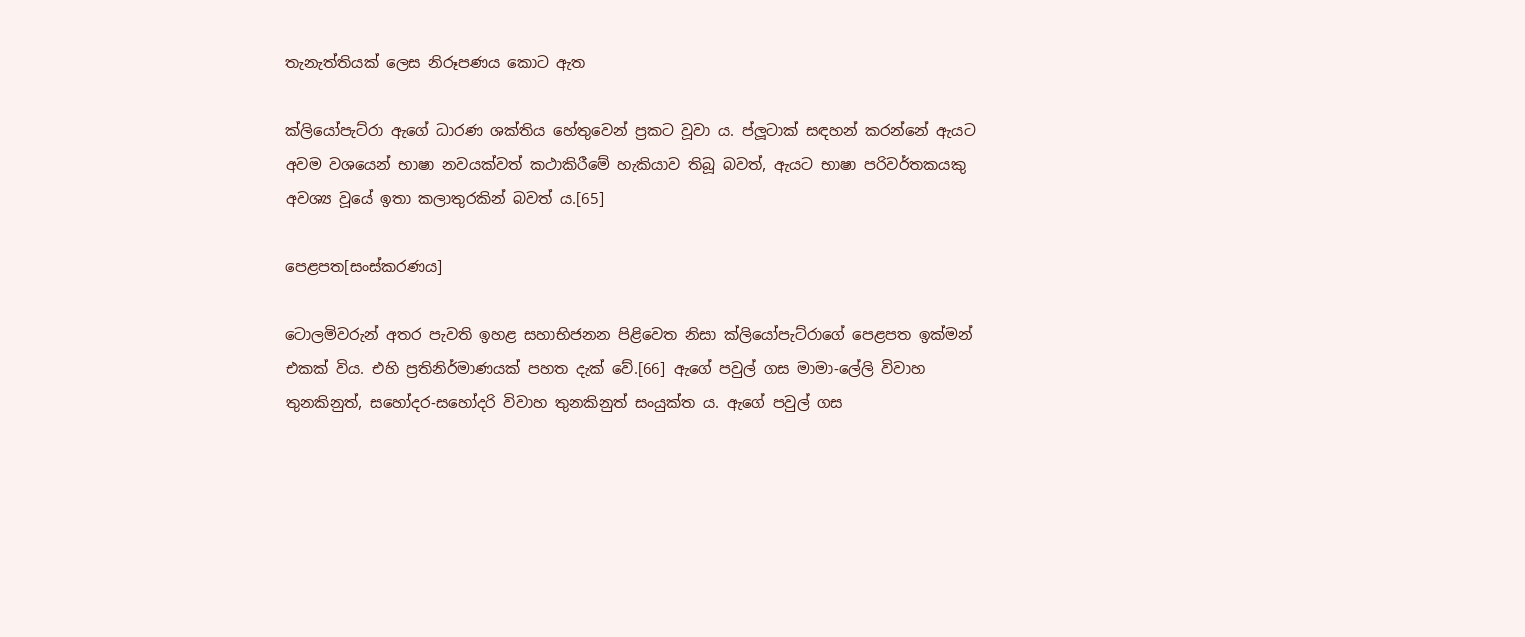තැනැත්තියක් ලෙස නිරූපණය කොට ඇත

ක්ලියෝපැට්රා ඇගේ ධාරණ ශක්තිය හේතුවෙන් ප්‍රකට වූවා ය. ප්ලූටාක් සඳහන් කරන්නේ ඇයට අවම වශයෙන් භාෂා නවයක්වත් කථාකිරීමේ හැකියාව තිබූ බවත්, ඇයට භාෂා පරිවර්තකයකු අවශ්‍ය වූයේ ඉතා කලාතුරකින් බවත් ය.[65]

පෙළපත[සංස්කරණය]

ටොලමිවරුන් අතර පැවති ඉහළ සහාභිජනන පිළිවෙත නිසා ක්ලියෝපැට්රාගේ පෙළපත ඉක්මන් එකක් විය. එහි ප්‍රතිනිර්මාණයක් පහත දැක් වේ.[66] ඇගේ පවුල් ගස මාමා-ලේලි විවාහ තුනකිනුත්, සහෝදර-සහෝදරි විවාහ තුනකිනුත් සංයුක්ත ය. ඇගේ පවුල් ගස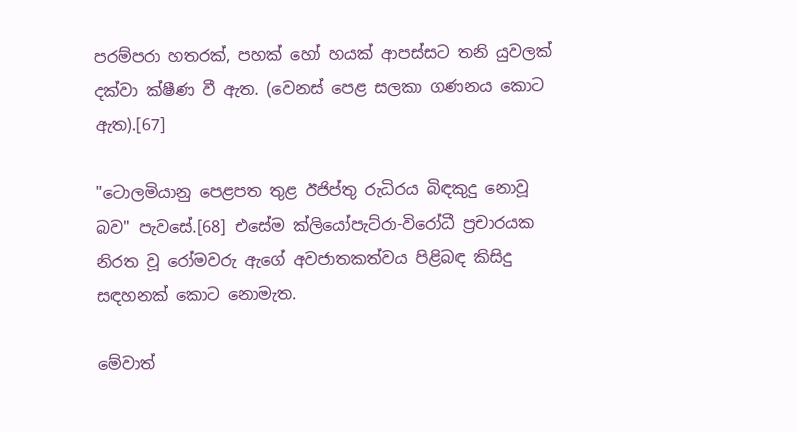පරම්පරා හතරක්, පහක් හෝ හයක් ආපස්සට තනි යුවලක් දක්වා ක්ෂීණ වී ඇත. (වෙනස් පෙළ සලකා ගණනය කොට ඇත).[67]

"ටොලමියානු පෙළපත තුළ ඊජිප්තු රුධිරය බිඳකුදු නොවූ බව" පැවසේ.[68] එසේම ක්ලියෝපැට්රා-විරෝධී ප්‍රචාරයක නිරත වූ රෝමවරු ඇගේ අවජාතකත්වය පිළිබඳ කිසිදු සඳහනක් කොට නොමැත.

මේවාත්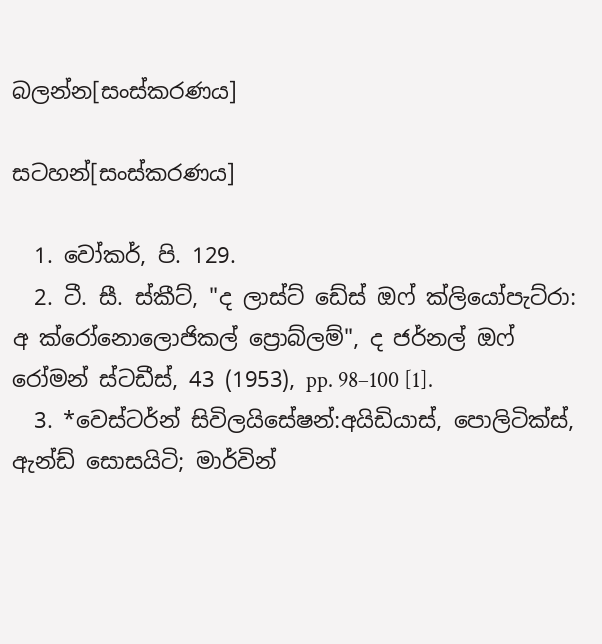බලන්න[සංස්කරණය]

සටහන්[සංස්කරණය]

  1. වෝකර්, පි. 129.
  2. ටී. සී. ස්කීට්, "ද ලාස්ට් ඩේස් ඔෆ් ක්ලියෝපැට්රා: අ ක්රෝනොලොජිකල් ප්‍රොබ්ලම්", ද ජර්නල් ඔෆ් රෝමන් ස්ටඩීස්, 43 (1953), pp. 98–100 [1].
  3. *වෙස්ටර්න් සිවිලයිසේෂන්:අයිඩියාස්, පොලිටික්ස්, ඇන්ඩ් සොසයිටි; මාර්වින්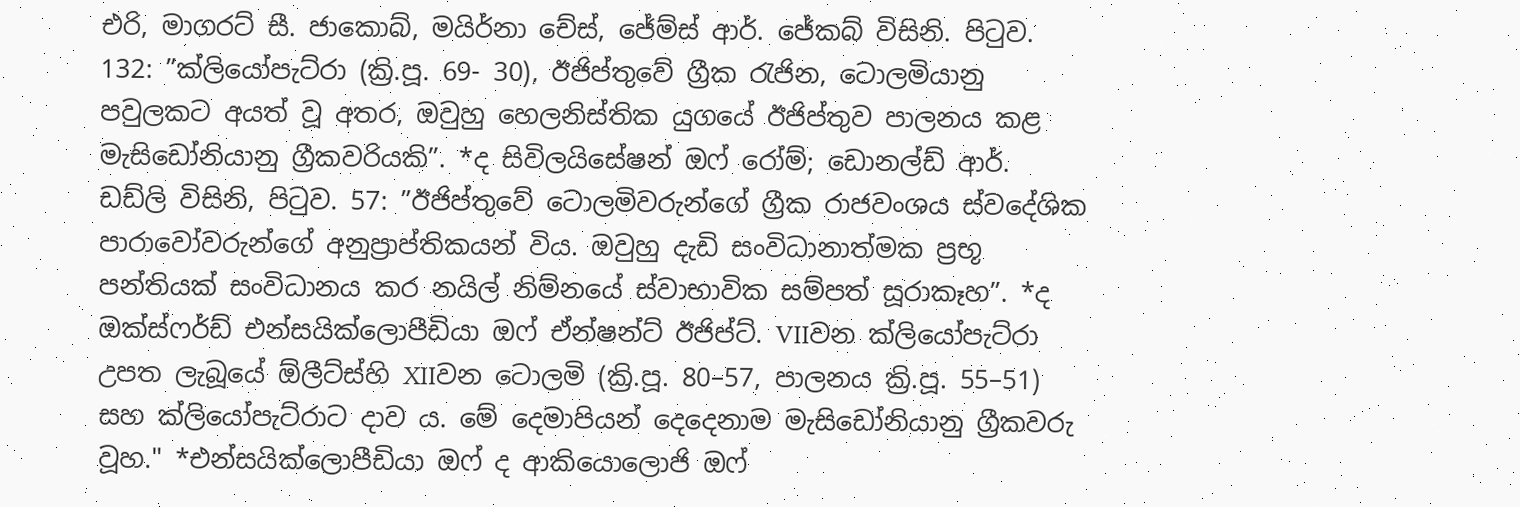එරි, මාගරට් සී. ජාකොබ්, මයිර්නා චේස්, ජේම්ස් ආර්. ජේකබ් විසිනි. පිටුව. 132: ”ක්ලියෝපැට්රා (ක්‍රි.පූ. 69- 30), ඊජිප්තුවේ ග්‍රීක රැජින, ටොලමියානු පවුලකට අයත් වූ අතර, ඔවුහු හෙලනිස්තික යුගයේ ඊජිප්තුව පාලනය කළ මැසිඩෝනියානු ග්‍රීකවරියකි”. *ද සිවිලයිසේෂන් ඔෆ් රෝම්; ඩොනල්ඩ් ආර්. ඩඩ්ලි විසිනි, පිටුව. 57: ”ඊජිප්තුවේ ටොලමිවරුන්ගේ ග්‍රීක රාජවංශය ස්වදේශික පාරාවෝවරුන්ගේ අනුප්‍රාප්තිකයන් විය. ඔවුහු දැඩි සංවිධානාත්මක ප්‍රභූ පන්තියක් සංවිධානය කර නයිල් නිම්නයේ ස්වාභාවික සම්පත් සූරාකෑහ”. *ද ඔක්ස්ෆර්ඩ් එන්සයික්ලොපීඩියා ඔෆ් ඒන්ෂන්ට් ඊජිප්ට්. VIIවන ක්ලියෝපැට්රා උපත ලැබූයේ ඕලීට්ස්හි XIIවන ටොලමි (ක්‍රි.පූ. 80–57, පාලනය ක්‍රි.පූ. 55–51) සහ ක්ලියෝපැට්රාට දාව ය. මේ දෙමාපියන් දෙදෙනාම මැසිඩෝනියානු ග්‍රීකවරු වූහ." *එන්සයික්ලොපීඩියා ඔෆ් ද ආකියොලොජි ඔෆ්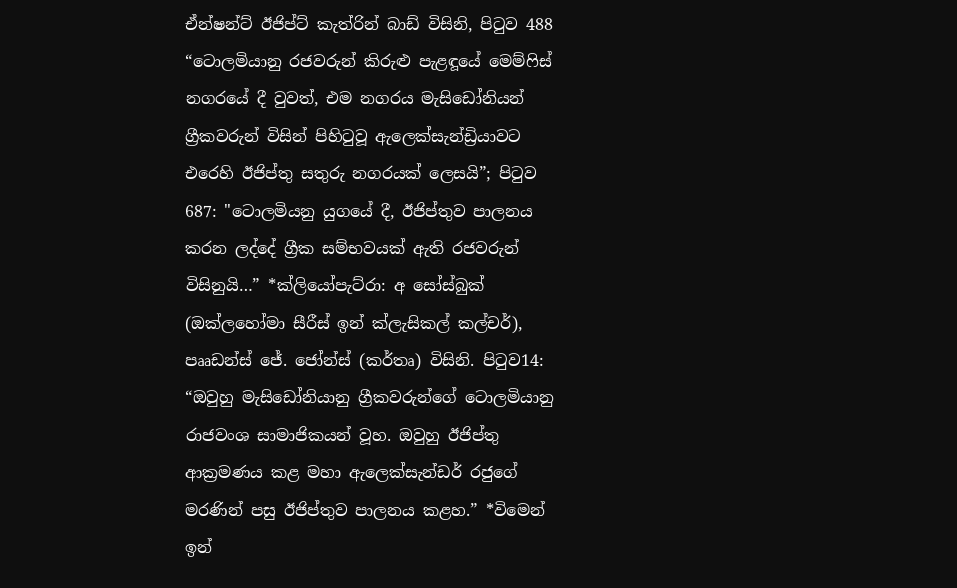ඒන්ෂන්ට් ඊජිප්ට් කැත්රින් බාඩ් විසිනි, පිටුව 488 “ටොලමියානු රජවරුන් කිරුළු පැළඳූයේ මෙම්ෆිස් නගරයේ දී වුවත්, එම නගරය මැසිඩෝනියන් ග්‍රීකවරුන් විසින් පිහිටුවූ ඇලෙක්සැන්ඩ්‍රියාවට එරෙහි ඊජිප්තු සතුරු නගරයක් ලෙසයි”; පිටුව 687: "ටොලමියනු යුගයේ දී, ඊජිප්තුව පාලනය කරන ලද්දේ ග්‍රීක සම්භවයක් ඇති රජවරුන් විසිනුයි…” *ක්ලියෝපැට්රා: අ සෝස්බුක් (ඔක්ලහෝමා සීරීස් ඉන් ක්ලැසිකල් කල්චර්), පෲඩන්ස් ජේ. ජෝන්ස් (කර්තෘ) විසිනි. පිටුව14: “ඔවුහු මැසිඩෝනියානු ග්‍රීකවරුන්ගේ ටොලමියානු රාජවංශ සාමාජිකයන් වූහ. ඔවුහු ඊජිප්තු ආක්‍රමණය කළ මහා ඇලෙක්සැන්ඩර් රජුගේ මරණින් පසු ඊජිප්තුව පාලනය කළහ.” *විමෙන් ඉන්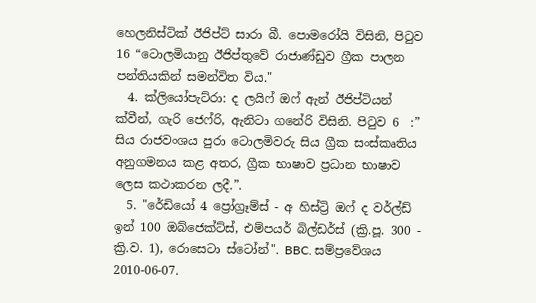හෙලනිස්ටික් ඊජිප්ට් සාරා බී. පොමරෝයි විසිනි, පිටුව 16 “ටොලමියානු ඊජිප්තුවේ රාජාණ්ඩුව ග්‍රීක පාලන පන්තියකින් සමන්විත විය."
  4. ක්ලියෝපැට්රා: ද ලයිෆ් ඔෆ් ඇන් ඊජිප්ටියන් ක්වීන්, ගැරි ජෙෆ්රි, ඇනිටා ගනේරි විසිනි. පිටුව 6  :” සිය රාජවංශය පුරා ටොලමිවරු සිය ග්‍රීක සංස්කෘතිය අනුගමනය කළ අතර, ග්‍රීක භාෂාව ප්‍රධාන භාෂාව ලෙස කථාකරන ලදී.”.
  5. "රේඩියෝ 4 ප්‍රෝග්‍රෑම්ස් - අ හිස්ට්‍රි ඔෆ් ද වර්ල්ඩ් ඉන් 100 ඔබ්ජෙක්ට්ස්, එම්පයර් බිල්ඩර්ස් (ක්‍රි.පූ. 300 - ක්‍රි.ව. 1), රොසෙටා ස්ටෝන්". BBC. සම්ප්‍රවේශය 2010-06-07.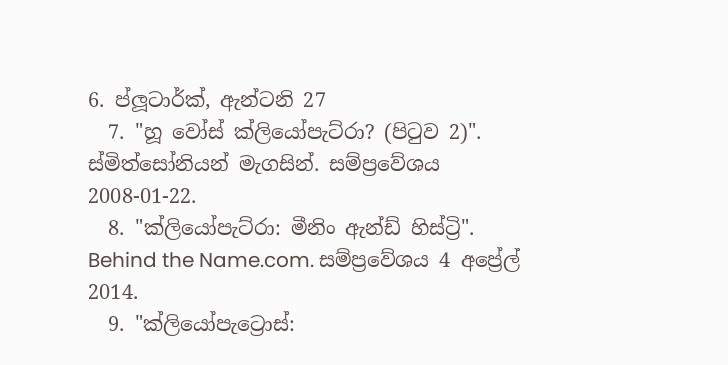6. ප්ලූටාර්ක්, ඇන්ටනි 27
  7. "හූ වෝස් ක්ලියෝපැට්රා? (පිටුව 2)". ස්මිත්සෝනියන් මැගසින්. සම්ප්‍රවේශය 2008-01-22.
  8. "ක්ලියෝපැට්රා: මීනිං ඇන්ඩ් හිස්ට්‍රි". Behind the Name.com. සම්ප්‍රවේශය 4 අප්‍රේල් 2014.
  9. "ක්ලියෝපැට්‍රොස්: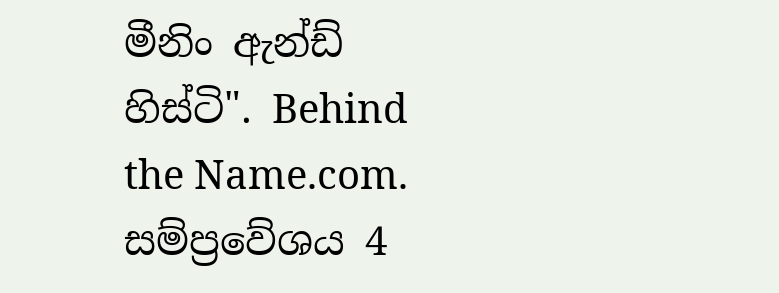මීනිං ඇන්ඩ් හිස්ටි". Behind the Name.com. සම්ප්‍රවේශය 4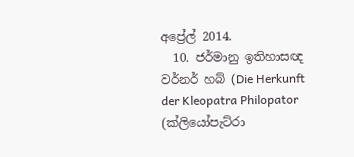අප්‍රේල් 2014.
  10. ජර්මානු ඉතිහාසඥ වර්නර් හබ් (Die Herkunft der Kleopatra Philopator (ක්ලියෝපැට්රා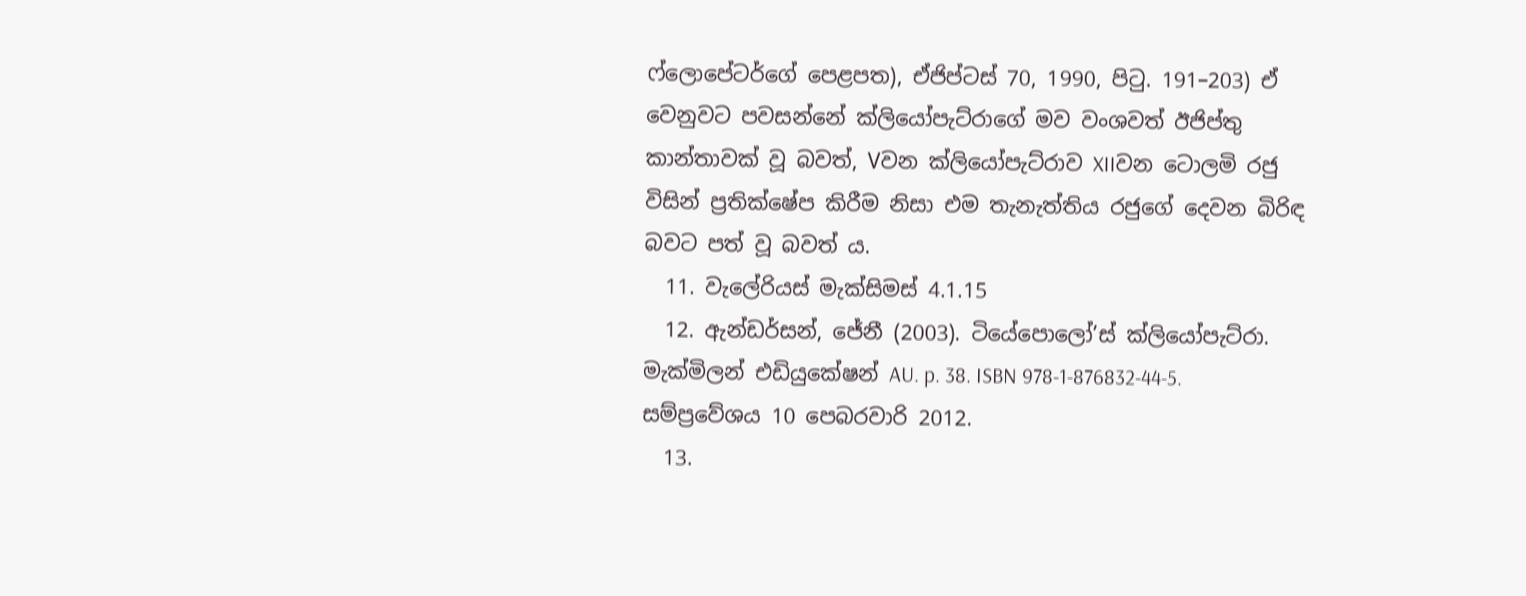ෆ්ලොපේටර්ගේ පෙළපත), ඒජිප්ටස් 70, 1990, පිටු. 191–203) ඒ වෙනුවට පවසන්නේ ක්ලියෝපැට්රාගේ මව වංශවත් ඊජිප්තු කාන්තාවක් වූ බවත්, Vවන ක්ලියෝපැට්රාව XIIවන ටොලමි රජු විසින් ප්‍රතික්ෂේප කිරීම නිසා එම තැනැත්තිය රජුගේ දෙවන බිරිඳ බවට පත් වූ බවත් ය.
  11. වැලේරියස් මැක්සිමස් 4.1.15
  12. ඇන්ඩර්සන්, ජේනී (2003). ටියේපොලෝ’ස් ක්ලියෝපැට්රා. මැක්මිලන් එඩියුකේෂන් AU. p. 38. ISBN 978-1-876832-44-5. සම්ප්‍රවේශය 10 පෙබරවාරි 2012.
  13.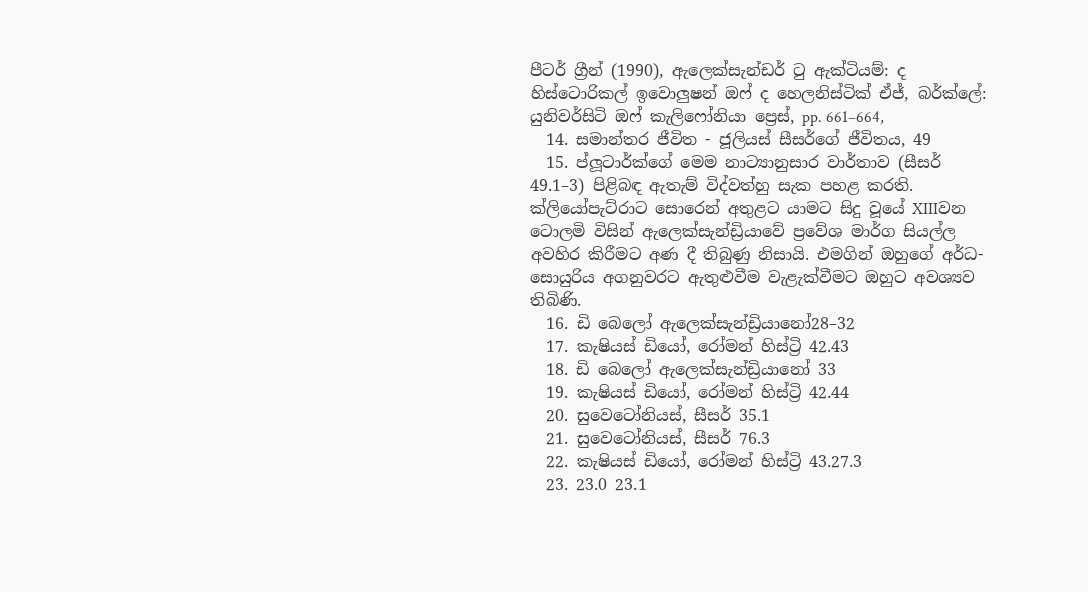පීටර් ග්‍රීන් (1990), ඇලෙක්සැන්ඩර් ටු ඇක්ටියම්: ද හිස්ටොරිකල් ඉවොලුෂන් ඔෆ් ද හෙලනිස්ටික් ඒජ්, බර්ක්ලේ: යුනිවර්සිටි ඔෆ් කැලිෆෝනියා ප්‍රෙස්, pp. 661–664,
  14. සමාන්තර ජීවිත - ජූලියස් සීසර්ගේ ජීවිතය, 49
  15. ප්ලූටාර්ක්ගේ මෙම නාට්‍යානුසාර වාර්තාව (සීසර් 49.1–3) පිළිබඳ ඇතැම් විද්වත්හු සැක පහළ කරති. ක්ලියෝපැට්රාට සොරෙන් අතුළට යාමට සිදු වූයේ XIIIවන ටොලමි විසින් ඇලෙක්සැන්ඩ්‍රියාවේ ප්‍රවේශ මාර්ග සියල්ල අවහිර කිරීමට අණ දී තිබුණු නිසායි. එමගින් ඔහුගේ අර්ධ-සොයුරිය අගනුවරට ඇතුළුවීම වැළැක්වීමට ඔහුට අවශ්‍යව තිබිණි.
  16. ඩි බෙලෝ ඇලෙක්සැන්ඩ්‍රියානෝ28–32
  17. කැෂියස් ඩියෝ, රෝමන් හිස්ට්‍රි 42.43
  18. ඩි බෙලෝ ඇලෙක්සැන්ඩ්‍රියානෝ 33
  19. කැෂියස් ඩියෝ, රෝමන් හිස්ට්‍රි 42.44
  20. සුවෙටෝනියස්, සීසර් 35.1
  21. සුවෙටෝනියස්, සීසර් 76.3
  22. කැෂියස් ඩියෝ, රෝමන් හිස්ට්‍රි 43.27.3
  23. 23.0 23.1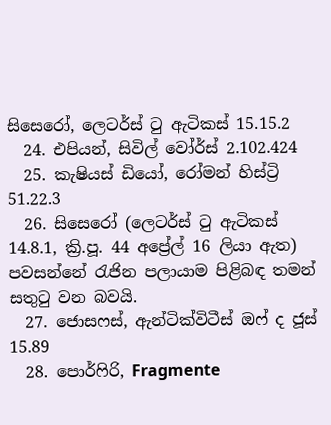සිසෙරෝ, ලෙටර්ස් ටු ඇටිකස් 15.15.2
  24. එපියන්, සිවිල් වෝර්ස් 2.102.424
  25. කැෂියස් ඩියෝ, රෝමන් හිස්ට්‍රි 51.22.3
  26. සිසෙරෝ (ලෙටර්ස් ටු ඇටිකස් 14.8.1, ක්‍රි.පූ. 44 අප්‍රේල් 16 ලියා ඇත) පවසන්නේ රැජින පලායාම පිළිබඳ තමන් සතුටු වන බවයි.
  27. ජොසෆස්, ඇන්ටික්විටීස් ඔෆ් ද ජූස් 15.89
  28. පොර්ෆිරි, Fragmente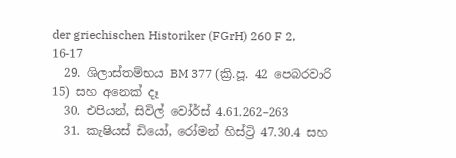der griechischen Historiker (FGrH) 260 F 2, 16-17
  29. ශිලාස්තම්භය BM 377 (ක්‍රි.පූ. 42 පෙබරවාරි 15) සහ අනෙක් දෑ
  30. එපියන්, සිවිල් වෝර්ස් 4.61.262–263
  31. කැෂියස් ඩියෝ, රෝමන් හිස්ට්‍රි 47.30.4 සහ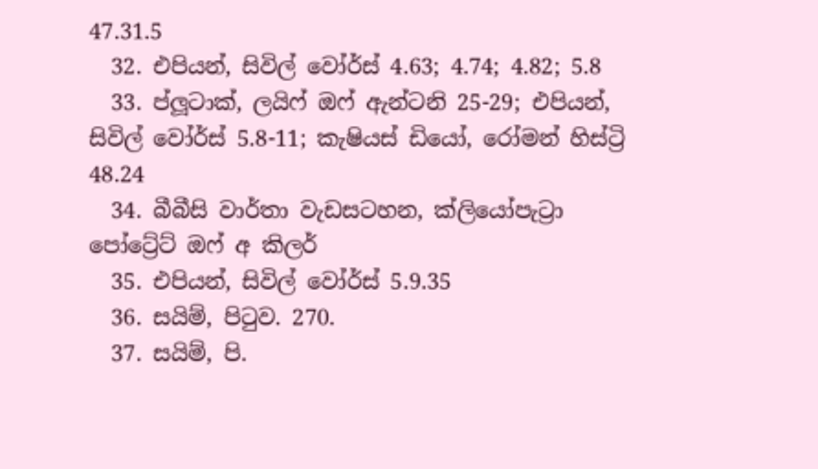47.31.5
  32. එපියන්, සිවිල් වෝර්ස් 4.63; 4.74; 4.82; 5.8
  33. ප්ලූටාක්, ලයිෆ් ඔෆ් ඇන්ටනි 25-29; එපියන්, සිවිල් වෝර්ස් 5.8-11; කැෂියස් ඩියෝ, රෝමන් හිස්ට්‍රි 48.24
  34. බීබීසි වාර්තා වැඩසටහන, ක්ලියෝපැට්‍රා පෝට්‍රේට් ඔෆ් අ කිලර්
  35. එපියන්, සිවිල් වෝර්ස් 5.9.35
  36. සයිම්, පිටුව. 270.
  37. සයිම්, පි.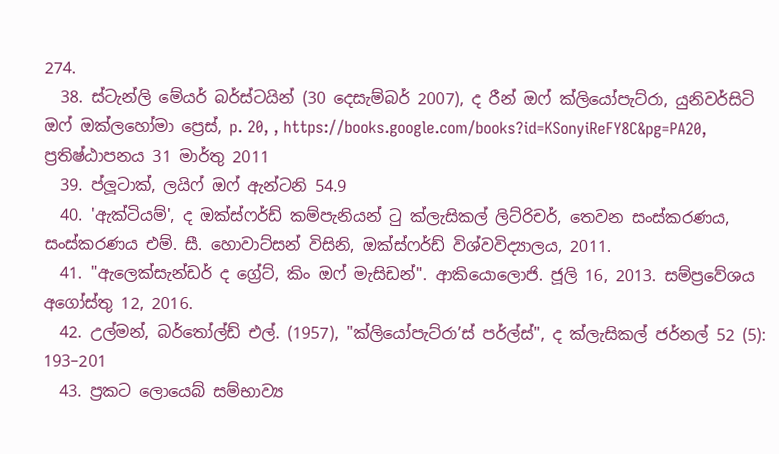274.
  38. ස්ටැන්ලි මේයර් බර්ස්ටයින් (30 දෙසැම්බර් 2007), ද රීන් ඔෆ් ක්ලියෝපැට්රා, යුනිවර්සිටි ඔෆ් ඔක්ලහෝමා ප්‍රෙස්, p. 20, , https://books.google.com/books?id=KSonyiReFY8C&pg=PA20, ප්‍රතිෂ්ඨාපනය 31 මාර්තු 2011
  39. ප්ලූටාක්, ලයිෆ් ඔෆ් ඇන්ටනි 54.9
  40. 'ඇක්ටියම්', ද ඔක්ස්ෆර්ඩ් කම්පැනියන් ටු ක්ලැසිකල් ලිට්රිචර්, තෙවන සංස්කරණය, සංස්කරණය එම්. සී. හොවාට්සන් විසිනි, ඔක්ස්ෆර්ඩ් විශ්වවිද්‍යාලය, 2011.
  41. "ඇලෙක්සැන්ඩර් ද ග්‍රේට්, කිං ඔෆ් මැසිඩන්". ආකියොලොජි. ජූලි 16, 2013. සම්ප්‍රවේශය අගෝස්තු 12, 2016.
  42. උල්මන්, බර්තෝල්ඩ් එල්. (1957), "ක්ලියෝපැට්රා’ස් පර්ල්ස්", ද ක්ලැසිකල් ජර්නල් 52 (5): 193–201
  43. ප්‍රකට ලොයෙබ් සම්භාව්‍ය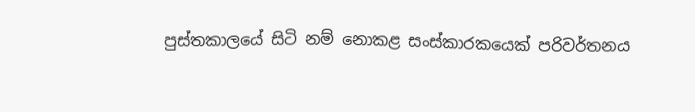පුස්තකාලයේ සිටි නම් නොකළ සංස්කාරකයෙක් පරිවර්තනය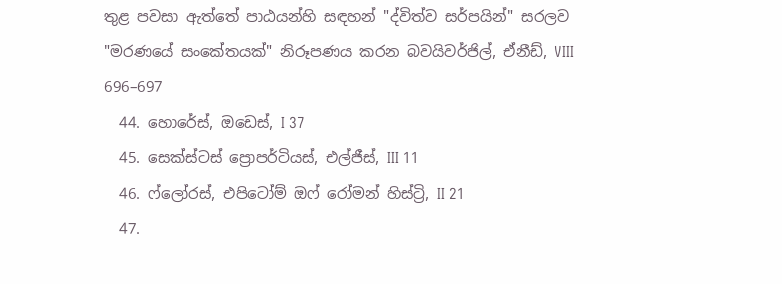තුළ පවසා ඇත්තේ පාඨයන්හි සඳහන් "ද්විත්ව සර්පයින්" සරලව "මරණයේ සංකේතයක්" නිරූපණය කරන බවයිවර්ජිල්, ඒනීඩ්, VIII 696–697
  44. හොරේස්, ඔඩෙස්, I 37
  45. සෙක්ස්ටස් ප්‍රොපර්ටියස්, එල්ජීස්, III 11
  46. ෆ්ලෝරස්, එපිටෝම් ඔෆ් රෝමන් හිස්ට්‍රි, II 21
  47.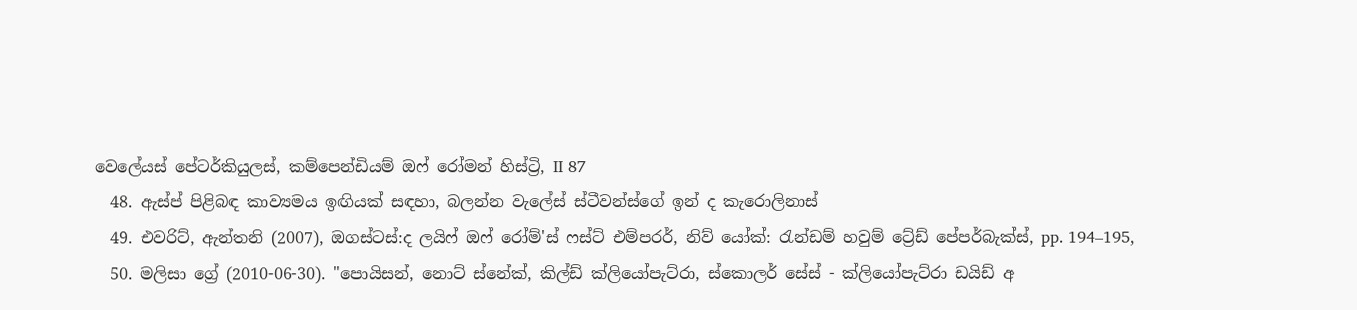වෙලේයස් පේටර්කියුලස්, කම්පෙන්ඩියම් ඔෆ් රෝමන් හිස්ට්‍රි, II 87
  48. ඇස්ප් පිළිබඳ කාව්‍යමය ඉඟියක් සඳහා, බලන්න වැලේස් ස්ටීවන්ස්ගේ ඉන් ද කැරොලිනාස්
  49. එවරිට්, ඇන්තනි (2007), ඔගස්ටස්:ද ලයිෆ් ඔෆ් රෝම්'ස් ෆස්ට් එම්පරර්, නිව් යෝක්: රැන්ඩම් හවුම් ට්‍රේඩ් පේපර්බැක්ස්, pp. 194–195,
  50. මලිසා ග්‍රේ (2010-06-30). "පොයිසන්, නොට් ස්නේක්, කිල්ඩ් ක්ලියෝපැට්රා, ස්කොලර් සේස් - ක්ලියෝපැට්රා ඩයිඩ් අ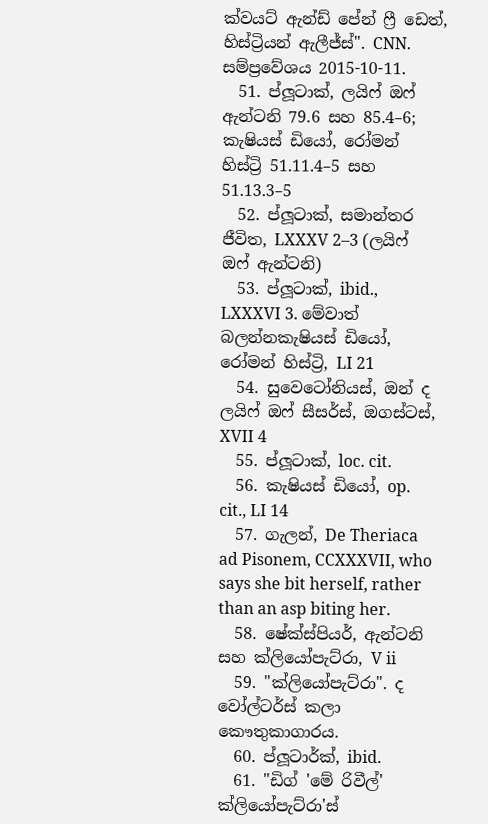ක්වයට් ඇන්ඩ් පේන් ෆ්‍රී ඩෙත්, හිස්ට්‍රියන් ඇලීජ්ස්". CNN. සම්ප්‍රවේශය 2015-10-11.
  51. ප්ලූටාක්, ලයිෆ් ඔෆ් ඇන්ටනි 79.6 සහ 85.4–6; කැෂියස් ඩියෝ, රෝමන් හිස්ට්‍රි 51.11.4–5 සහ 51.13.3–5
  52. ප්ලූටාක්, සමාන්තර ජීවිත, LXXXV 2–3 (ලයිෆ් ඔෆ් ඇන්ටනි)
  53. ප්ලූටාක්, ibid., LXXXVI 3. මේවාත් බලන්නකැෂියස් ඩියෝ, රෝමන් හිස්ට්‍රි, LI 21
  54. සුවෙටෝනියස්, ඔන් ද ලයිෆ් ඔෆ් සීසර්ස්, ඔගස්ටස්, XVII 4
  55. ප්ලූටාක්, loc. cit.
  56. කැෂියස් ඩියෝ, op. cit., LI 14
  57. ගැලන්, De Theriaca ad Pisonem, CCXXXVII, who says she bit herself, rather than an asp biting her.
  58. ෂේක්ස්පියර්, ඇන්ටනි සහ ක්ලියෝපැට්රා, V ii
  59. "ක්ලියෝපැට්රා". ද වෝල්ටර්ස් කලා කෞතුකාගාරය.
  60. ප්ලූටාර්ක්, ibid.
  61. "ඩිග් 'මේ රිවීල්' ක්ලියෝපැට්රා'ස්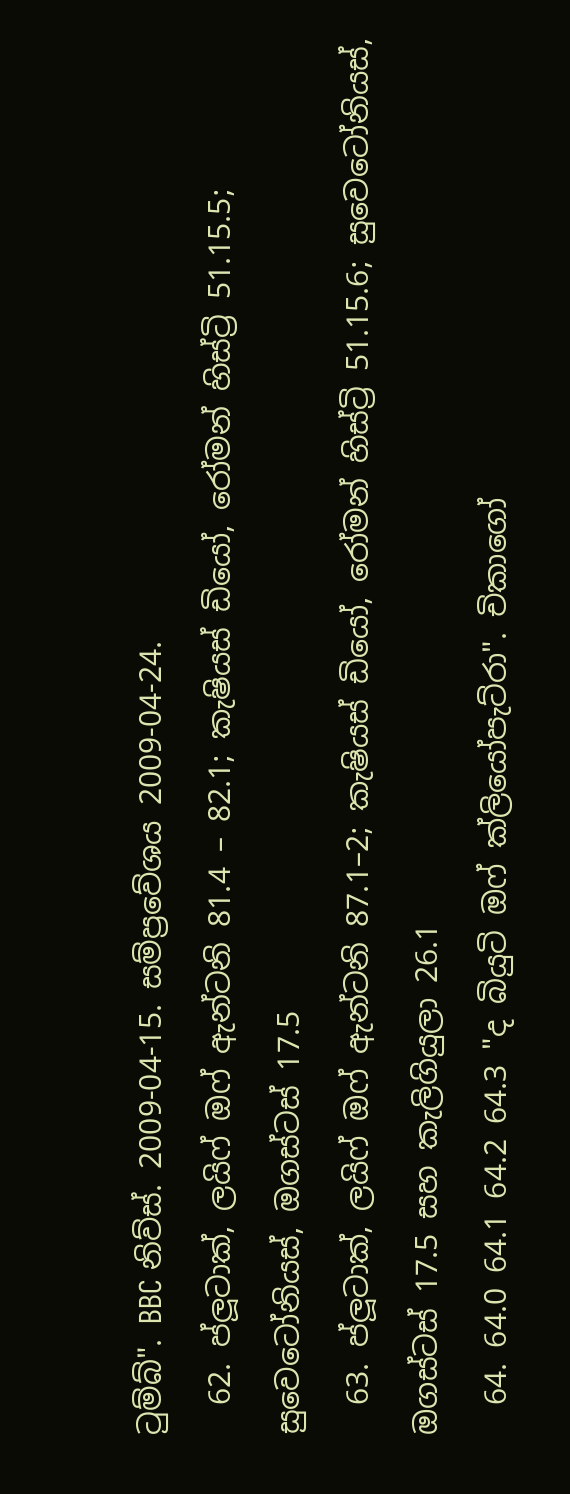ටුම්බ්". BBC නිව්ස්. 2009-04-15. සම්ප්‍රවේශය 2009-04-24.
  62. ප්ලූටාක්, ලයිෆ් ඔෆ් ඇන්ටනි 81.4 – 82.1; කැෂියස් ඩියෝ, රෝමන් හිස්ට්‍රි 51.15.5; සුවෙටෝනියස්, ඔගස්ටස් 17.5
  63. ප්ලූටාක්, ලයිෆ් ඔෆ් ඇන්ටනි 87.1–2; කැෂියස් ඩියෝ, රෝමන් හිස්ට්‍රි 51.15.6; සුවෙටෝනියස්, ඔගස්ටස් 17.5 සහ කැලිගියුලා 26.1
  64. 64.0 64.1 64.2 64.3 "ද බියුටි ඔෆ් ක්ලියෝපැට්රා". චිකාගෝ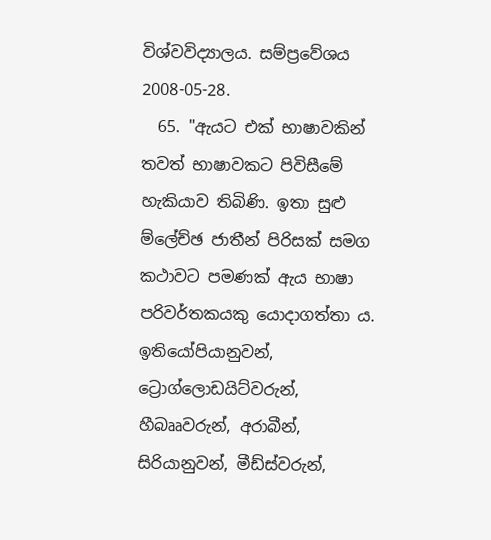විශ්වවිද්‍යාලය. සම්ප්‍රවේශය 2008-05-28.
  65. "ඇයට එක් භාෂාවකින් තවත් භාෂාවකට පිවිසීමේ හැකියාව තිබිණි. ඉතා සුළු ම්ලේච්ඡ ජාතීන් පිරිසක් සමග කථාවට පමණක් ඇය භාෂා පරිවර්තකයකු යොදාගත්තා ය. ඉතියෝපියානුවන්, ට්‍රොග්ලොඩයිට්වරුන්, හීබෲවරුන්, අරාබීන්, සිරියානුවන්, මීඩ්ස්වරුන්,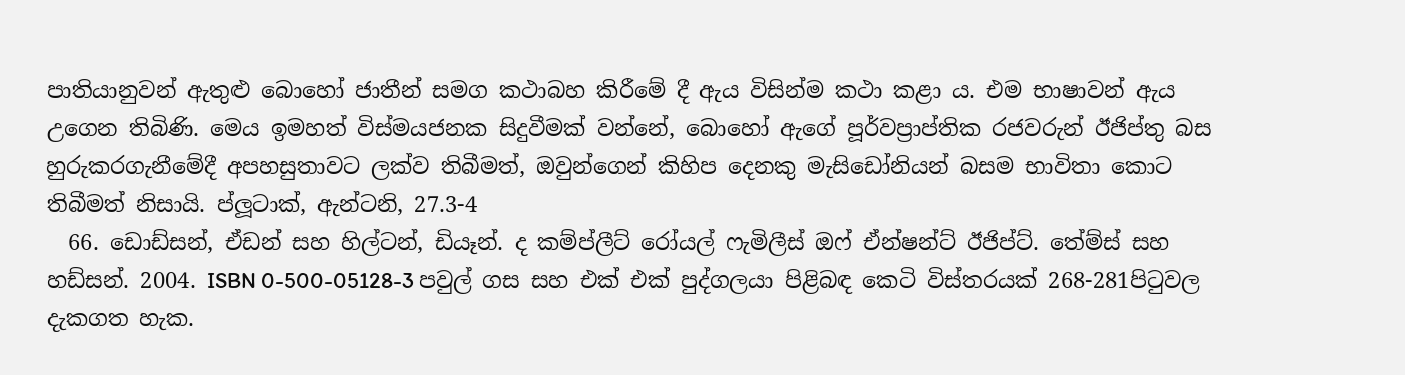පාතියානුවන් ඇතුළු බොහෝ ජාතීන් සමග කථාබහ කිරීමේ දී ඇය විසින්ම කථා කළා ය. එම භාෂාවන් ඇය උගෙන තිබිණි. මෙය ඉමහත් විස්මයජනක සිදුවීමක් වන්නේ, බොහෝ ඇගේ පූර්වප්‍රාප්තික රජවරුන් ඊජිප්තු බස හුරුකරගැනීමේදී අපහසුතාවට ලක්ව තිබීමත්, ඔවුන්ගෙන් කිහිප දෙනකු මැසිඩෝනියන් බසම භාවිතා කොට තිබීමත් නිසායි. ප්ලූටාක්, ඇන්ටනි, 27.3-4
  66. ඩොඩ්සන්, ඒඩන් සහ හිල්ටන්, ඩියෑන්. ද කම්ප්ලීට් රෝයල් ෆැමිලීස් ඔෆ් ඒන්ෂන්ට් ඊජිප්ට්. තේම්ස් සහ හඩ්සන්. 2004. ISBN 0-500-05128-3 පවුල් ගස සහ එක් එක් පුද්ගලයා පිළිබඳ කෙටි විස්තරයක් 268-281පිටුවල දැකගත හැක.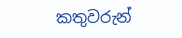කතුවරුන්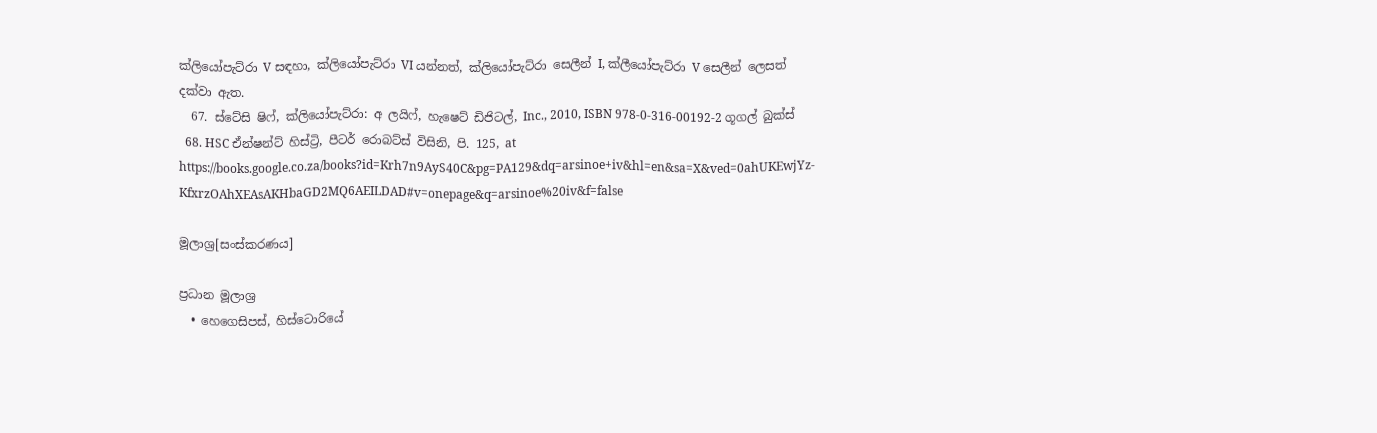ක්ලියෝපැට්රා V සඳහා, ක්ලියෝපැට්රා VI යන්නත්, ක්ලියෝපැට්රා සෙලීන් I, ක්ලීයෝපැට්රා V සෙලීන් ලෙසත් දක්වා ඇත.
  67. ස්ටේසි ෂිෆ්, ක්ලියෝපැට්රා: අ ලයිෆ්, හැෂෙට් ඩිජිටල්, Inc., 2010, ISBN 978-0-316-00192-2 ගූගල් බුක්ස්
  68. HSC ඒන්ෂන්ට් හිස්ට්‍රි, පීටර් රොබට්ස් විසිනි, පි. 125, at https://books.google.co.za/books?id=Krh7n9AyS40C&pg=PA129&dq=arsinoe+iv&hl=en&sa=X&ved=0ahUKEwjYz-KfxrzOAhXEAsAKHbaGD2MQ6AEILDAD#v=onepage&q=arsinoe%20iv&f=false

මූලාශ්‍ර[සංස්කරණය]

ප්‍රධාන මූලාශ්‍ර
  • හෙගෙසිපස්, හිස්ටොරියේ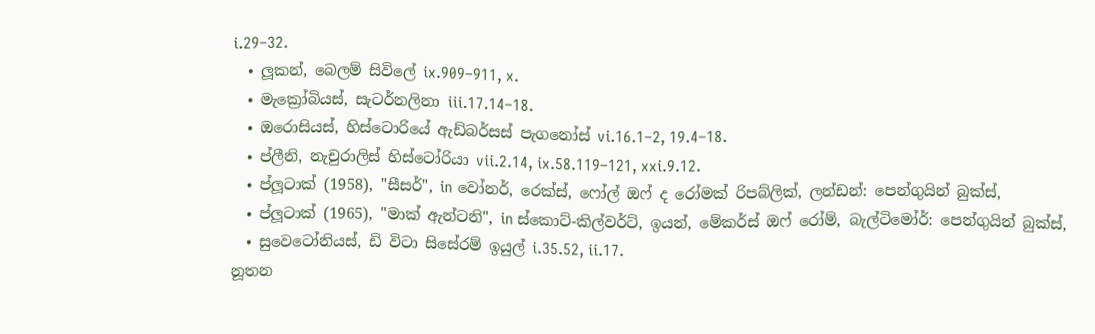i.29–32.
  • ලූකන්, බෙලම් සිවිලේ ix.909–911, x.
  • මැක්‍රෝබියස්, සැටර්නලිනා iii.17.14–18.
  • ඔරොසියස්, හිස්ටොරියේ ඇඩ්බර්සස් පැගනෝස් vi.16.1–2, 19.4–18.
  • ප්ලීනි, නැචුරාලිස් හිස්ටෝරියා vii.2.14, ix.58.119–121, xxi.9.12.
  • ප්ලූටාක් (1958), "සීසර්", in වෝනර්, රෙක්ස්, ෆෝල් ඔෆ් ද රෝමක් රිපබ්ලික්, ලන්ඩන්: පෙන්ගුයින් බුක්ස්,
  • ප්ලූටාක් (1965), "මාක් ඇන්ටනි", in ස්කොට්-කිල්වර්ට්, ඉයන්, මේකර්ස් ඔෆ් රෝම්, බැල්ටිමෝර්: පෙන්ගුයින් බුක්ස්,
  • සුවෙටෝනියස්, ඩි විටා සිසේරම් ඉයුල් i.35.52, ii.17.
නූතන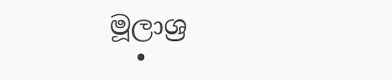මූලාශ්‍ර
  •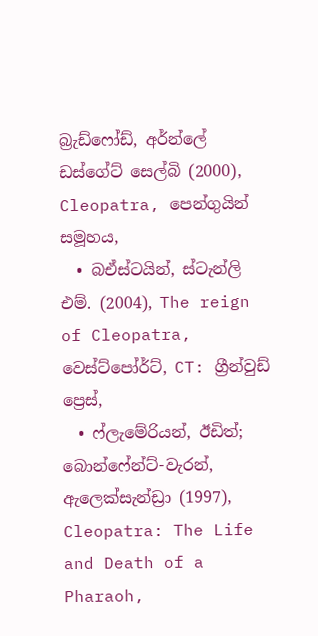බ්‍රැඩ්ෆෝඩ්, අර්න්ලේ ඩස්ගේට් සෙල්බි (2000), Cleopatra, පෙන්ගුයින් සමූහය,
  • බඒස්ටයින්, ස්ටැන්ලි එම්. (2004), The reign of Cleopatra, වෙස්ට්පෝර්ට්, CT: ග්‍රීන්වුඩ් ප්‍රෙස්,
  • ෆ්ලැමේරියන්, ඊඩිත්; බොන්ෆේන්ට්-වැරන්, ඇලෙක්සැන්ඩ්‍රා (1997), Cleopatra: The Life and Death of a Pharaoh,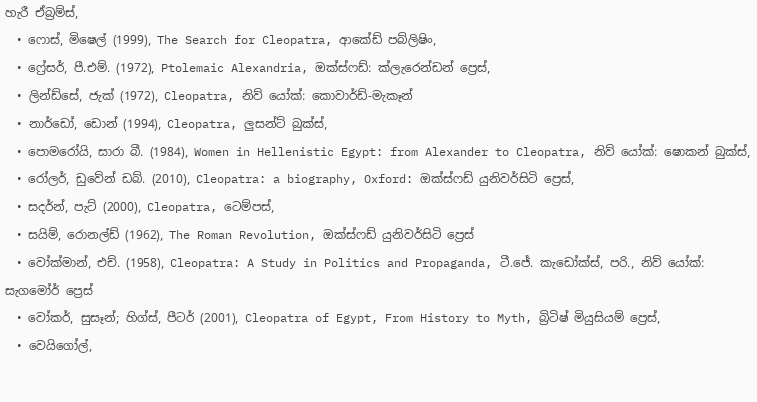හැරී ඒබ්‍රම්ස්,
  • ෆොස්, මිෂෙල් (1999), The Search for Cleopatra, ආකේඩ් පබ්ලිෂිං,
  • ෆ්‍රේසර්, පී.එම්. (1972), Ptolemaic Alexandria, ඔක්ස්ෆඩ්: ක්ලැරෙන්ඩන් ප්‍රෙස්,
  • ලින්ඩ්සේ, ජැක් (1972), Cleopatra, නිව් යෝක්: කොවාර්ඩ්-මැකෑන්
  • නාර්ඩෝ, ඩොන් (1994), Cleopatra, ලුසන්ට් බුක්ස්,
  • පොමරෝයි, සාරා බී. (1984), Women in Hellenistic Egypt: from Alexander to Cleopatra, නිව් යෝක්: ෂොකන් බුක්ස්,
  • රෝලර්, ඩුවේන් ඩබ්. (2010), Cleopatra: a biography, Oxford: ඔක්ස්ෆඩ් යුනිවර්සිටි ප්‍රෙස්,
  • සදර්න්, පැට් (2000), Cleopatra, ටෙම්පස්,
  • සයිම්, රොනල්ඩ් (1962), The Roman Revolution, ඔක්ස්ෆඩ් යුනිවර්සිටි ප්‍රෙස්
  • වෝක්මාන්, එච්. (1958), Cleopatra: A Study in Politics and Propaganda, ටී.ජේ. කැඩෝක්ස්, පරි., නිව් යෝක්: සැගමෝර් ප්‍රෙස්
  • වෝකර්, සුසෑන්; හිග්ස්, පීටර් (2001), Cleopatra of Egypt, From History to Myth, බ්‍රිටිෂ් මියුසියම් ප්‍රෙස්,
  • වෙයිගෝල්,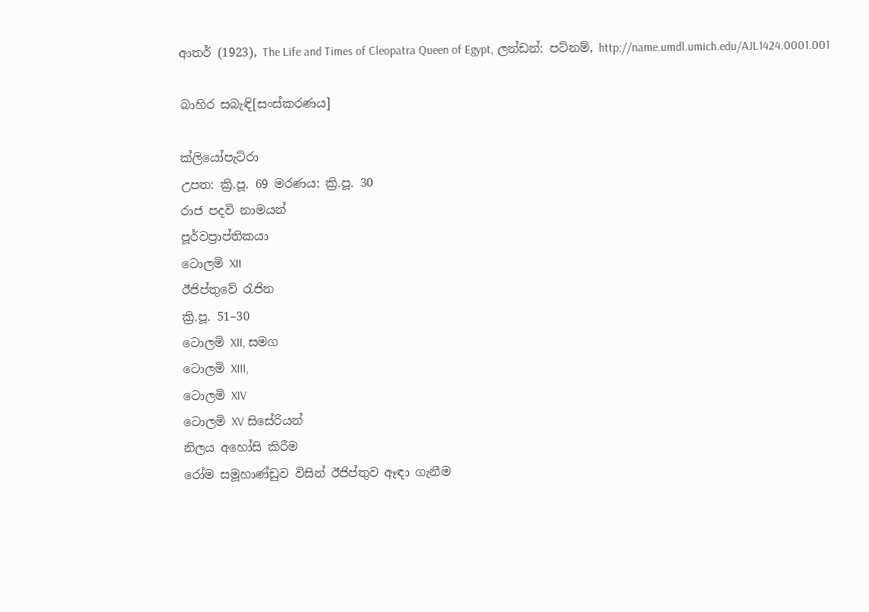ආතර් (1923), The Life and Times of Cleopatra Queen of Egypt, ලන්ඩන්: පට්නම්, http://name.umdl.umich.edu/AJL1424.0001.001

බාහිර සබැඳි[සංස්කරණය]

ක්ලියෝපැට්රා
උපත: ක්‍රි.පූ. 69 මරණය: ක්‍රි.පූ. 30
රාජ පදවි නාමයන්
පූර්වප්‍රාප්තිකයා
ටොලමි XII
ඊජිප්තුවේ රැජින
ක්‍රි.පූ. 51–30
ටොලමි XII, සමග
ටොලමි XIII,
ටොලමි XIV
ටොලමි XV සිසේරියන්
නිලය අහෝසි කිරීම
රෝම සමූහාණ්ඩුව විසින් ඊජිප්තුව ඈඳා ගැනීම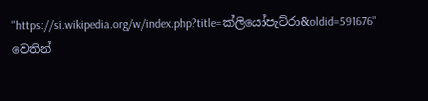"https://si.wikipedia.org/w/index.php?title=ක්ලියෝපැට්රා&oldid=591676" වෙතින්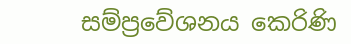සම්ප්‍රවේශනය කෙරිණි